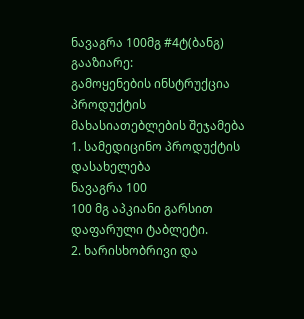ნავაგრა 100მგ #4ტ(ბანგ)
გააზიარე:
გამოყენების ინსტრუქცია
პროდუქტის მახასიათებლების შეჯამება
1. სამედიცინო პროდუქტის დასახელება
ნავაგრა 100
100 მგ აპკიანი გარსით დაფარული ტაბლეტი.
2. ხარისხობრივი და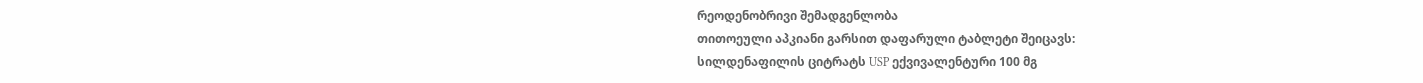რეოდენობრივი შემადგენლობა
თითოეული აპკიანი გარსით დაფარული ტაბლეტი შეიცავს:
სილდენაფილის ციტრატს USP ექვივალენტური 100 მგ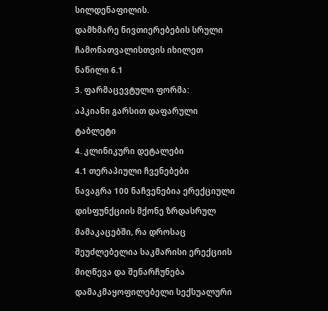სილდენაფილის.
დამხმარე ნივთიერებების სრული ჩამონათვალისთვის იხილეთ ნაწილი 6.1
3. ფარმაცევტული ფორმა:
აპკიანი გარსით დაფარული ტაბლეტი
4. კლინიკური დეტალები
4.1 თერაპიული ჩვენებები
ნავაგრა 100 ნაჩვენებია ერექციული დისფუნქციის მქონე ზრდასრულ მამაკაცებში, რა დროსაც შეუძლებელია საკმარისი ერექციის მიღწევა და შენარჩუნება დამაკმაყოფილებელი სექსუალური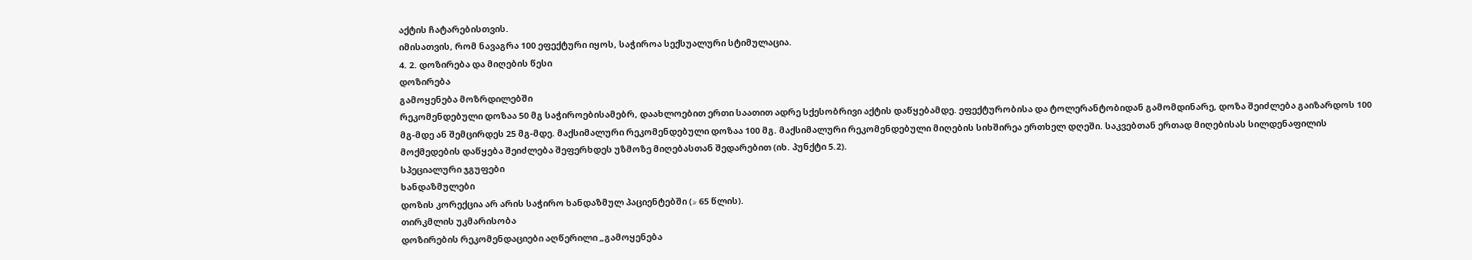აქტის ჩატარებისთვის.
იმისათვის, რომ ნავაგრა 100 ეფექტური იყოს, საჭიროა სექსუალური სტიმულაცია.
4. 2. დოზირება და მიღების წესი
დოზირება
გამოყენება მოზრდილებში
რეკომენდებული დოზაა 50 მგ საჭიროებისამებრ, დაახლოებით ერთი საათით ადრე სქესობრივი აქტის დაწყებამდე. ეფექტურობისა და ტოლერანტობიდან გამომდინარე, დოზა შეიძლება გაიზარდოს 100 მგ-მდე ან შემცირდეს 25 მგ-მდე. მაქსიმალური რეკომენდებული დოზაა 100 მგ. მაქსიმალური რეკომენდებული მიღების სიხშირეა ერთხელ დღეში. საკვებთან ერთად მიღებისას სილდენაფილის მოქმედების დაწყება შეიძლება შეფერხდეს უზმოზე მიღებასთან შედარებით (იხ. პუნქტი 5.2).
სპეციალური ჯგუფები
ხანდაზმულები
დოზის კორექცია არ არის საჭირო ხანდაზმულ პაციენტებში (≥ 65 წლის).
თირკმლის უკმარისობა
დოზირების რეკომენდაციები აღწერილი „გამოყენება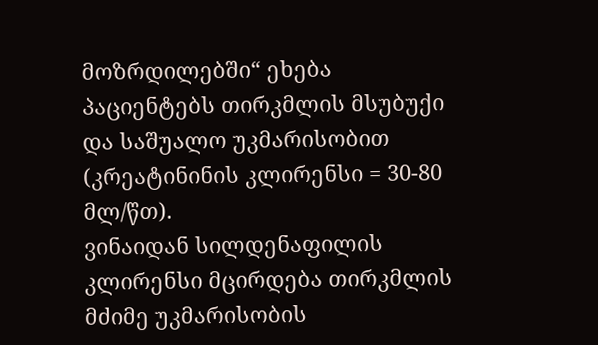მოზრდილებში“ ეხება პაციენტებს თირკმლის მსუბუქი და საშუალო უკმარისობით (კრეატინინის კლირენსი = 30-80 მლ/წთ).
ვინაიდან სილდენაფილის კლირენსი მცირდება თირკმლის მძიმე უკმარისობის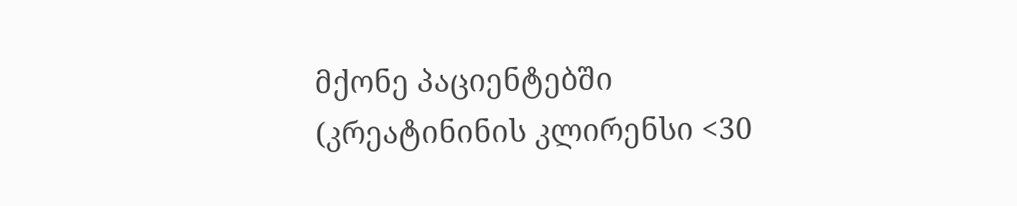მქონე პაციენტებში (კრეატინინის კლირენსი <30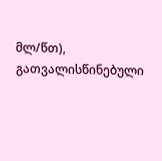მლ/წთ), გათვალისწინებული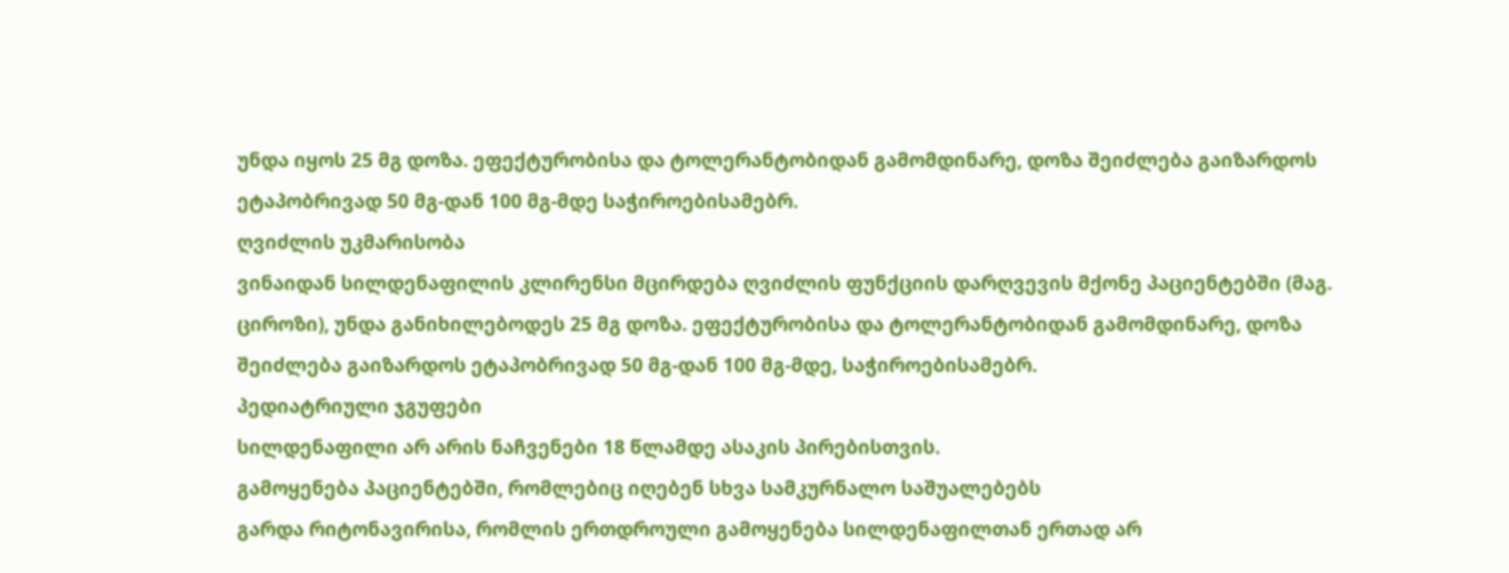უნდა იყოს 25 მგ დოზა. ეფექტურობისა და ტოლერანტობიდან გამომდინარე, დოზა შეიძლება გაიზარდოს ეტაპობრივად 50 მგ-დან 100 მგ-მდე საჭიროებისამებრ.
ღვიძლის უკმარისობა
ვინაიდან სილდენაფილის კლირენსი მცირდება ღვიძლის ფუნქციის დარღვევის მქონე პაციენტებში (მაგ. ციროზი), უნდა განიხილებოდეს 25 მგ დოზა. ეფექტურობისა და ტოლერანტობიდან გამომდინარე, დოზა შეიძლება გაიზარდოს ეტაპობრივად 50 მგ-დან 100 მგ-მდე, საჭიროებისამებრ.
პედიატრიული ჯგუფები
სილდენაფილი არ არის ნაჩვენები 18 წლამდე ასაკის პირებისთვის.
გამოყენება პაციენტებში, რომლებიც იღებენ სხვა სამკურნალო საშუალებებს
გარდა რიტონავირისა, რომლის ერთდროული გამოყენება სილდენაფილთან ერთად არ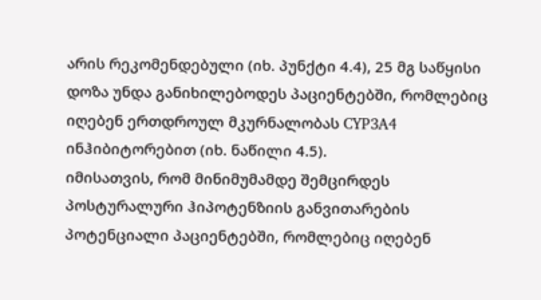არის რეკომენდებული (იხ. პუნქტი 4.4), 25 მგ საწყისი დოზა უნდა განიხილებოდეს პაციენტებში, რომლებიც იღებენ ერთდროულ მკურნალობას CYP3A4 ინჰიბიტორებით (იხ. ნაწილი 4.5).
იმისათვის, რომ მინიმუმამდე შემცირდეს პოსტურალური ჰიპოტენზიის განვითარების პოტენციალი პაციენტებში, რომლებიც იღებენ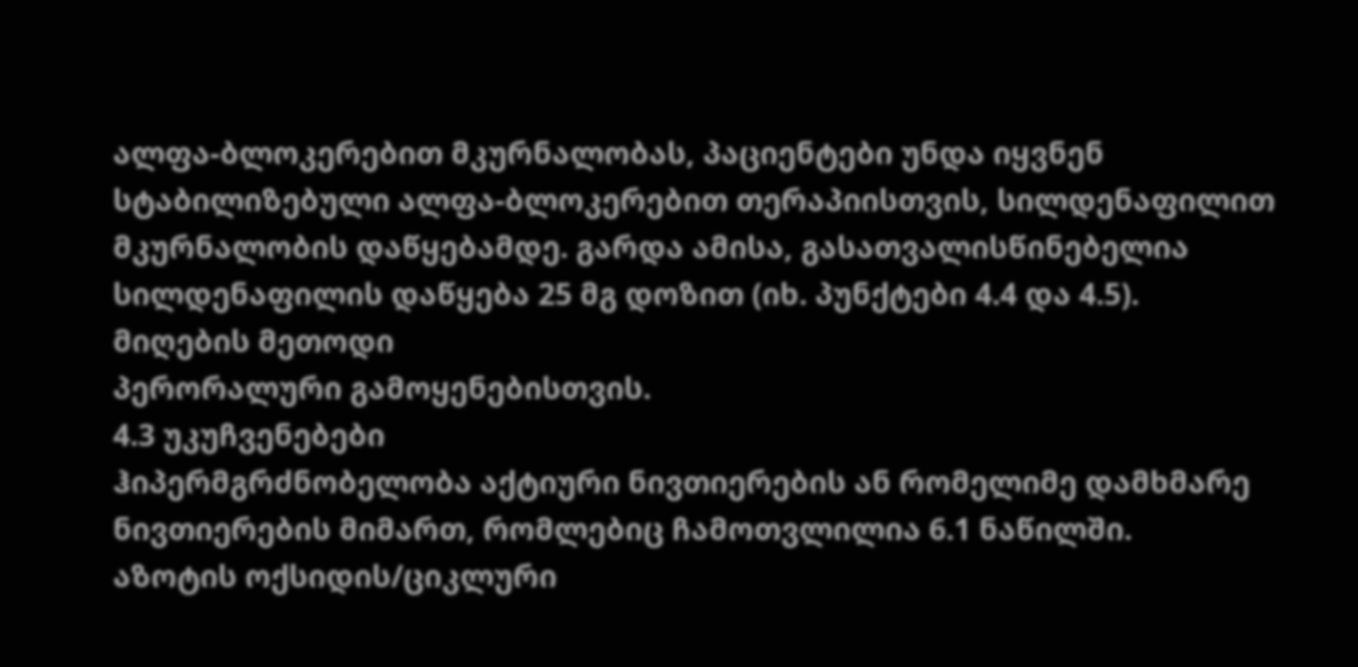ალფა-ბლოკერებით მკურნალობას, პაციენტები უნდა იყვნენ სტაბილიზებული ალფა-ბლოკერებით თერაპიისთვის, სილდენაფილით მკურნალობის დაწყებამდე. გარდა ამისა, გასათვალისწინებელია სილდენაფილის დაწყება 25 მგ დოზით (იხ. პუნქტები 4.4 და 4.5).
მიღების მეთოდი
პერორალური გამოყენებისთვის.
4.3 უკუჩვენებები
ჰიპერმგრძნობელობა აქტიური ნივთიერების ან რომელიმე დამხმარე ნივთიერების მიმართ, რომლებიც ჩამოთვლილია 6.1 ნაწილში.
აზოტის ოქსიდის/ციკლური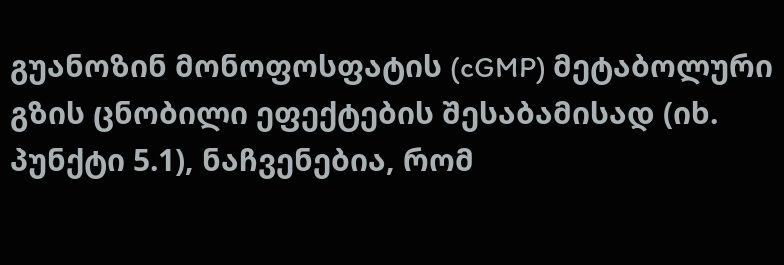გუანოზინ მონოფოსფატის (cGMP) მეტაბოლური გზის ცნობილი ეფექტების შესაბამისად (იხ. პუნქტი 5.1), ნაჩვენებია, რომ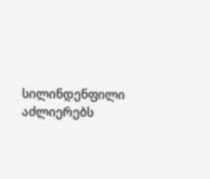სილინდენფილი აძლიერებს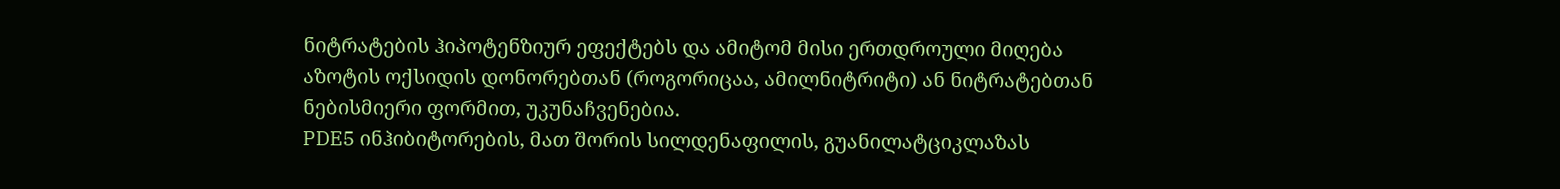ნიტრატების ჰიპოტენზიურ ეფექტებს და ამიტომ მისი ერთდროული მიღება აზოტის ოქსიდის დონორებთან (როგორიცაა, ამილნიტრიტი) ან ნიტრატებთან ნებისმიერი ფორმით, უკუნაჩვენებია.
PDE5 ინჰიბიტორების, მათ შორის სილდენაფილის, გუანილატციკლაზას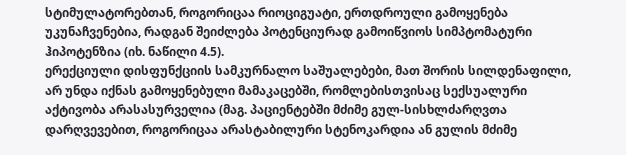სტიმულატორებთან, როგორიცაა რიოციგუატი, ერთდროული გამოყენება უკუნაჩვენებია, რადგან შეიძლება პოტენციურად გამოიწვიოს სიმპტომატური ჰიპოტენზია (იხ. ნაწილი 4.5).
ერექციული დისფუნქციის სამკურნალო საშუალებები, მათ შორის სილდენაფილი, არ უნდა იქნას გამოყენებული მამაკაცებში, რომლებისთვისაც სექსუალური აქტივობა არასასურველია (მაგ. პაციენტებში მძიმე გულ-სისხლძარღვთა დარღვევებით, როგორიცაა არასტაბილური სტენოკარდია ან გულის მძიმე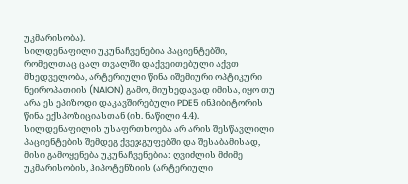უკმარისობა).
სილდენაფილი უკუნაჩვენებია პაციენტებში, რომელთაც ცალ თვალში დაქვეითებული აქვთ მხედველობა, არტერიული წინა იშემიური ოპტიკური ნეიროპათიის (NAION) გამო, მიუხედავად იმისა, იყო თუ არა ეს ეპიზოდი დაკავშირებული PDE5 ინჰიბიტორის წინა ექსპოზიციასთან (იხ. ნაწილი 4.4).
სილდენაფილის უსაფრთხოება არ არის შესწავლილი პაციენტების შემდეგ ქვეჯგუფებში და შესაბამისად, მისი გამოყენება უკუნაჩვენებია: ღვიძლის მძიმე უკმარისობის, ჰიპოტენზიის (არტერიული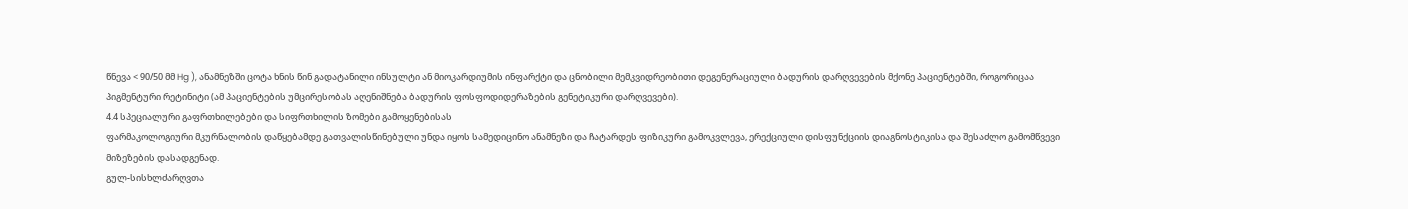წნევა < 90/50 მმ Hg ), ანამნეზში ცოტა ხნის წინ გადატანილი ინსულტი ან მიოკარდიუმის ინფარქტი და ცნობილი მემკვიდრეობითი დეგენერაციული ბადურის დარღვევების მქონე პაციენტებში, როგორიცაა პიგმენტური რეტინიტი (ამ პაციენტების უმცირესობას აღენიშნება ბადურის ფოსფოდიდერაზების გენეტიკური დარღვევები).
4.4 სპეციალური გაფრთხილებები და სიფრთხილის ზომები გამოყენებისას
ფარმაკოლოგიური მკურნალობის დაწყებამდე გათვალისწინებული უნდა იყოს სამედიცინო ანამნეზი და ჩატარდეს ფიზიკური გამოკვლევა, ერექციული დისფუნქციის დიაგნოსტიკისა და შესაძლო გამომწვევი მიზეზების დასადგენად.
გულ-სისხლძარღვთა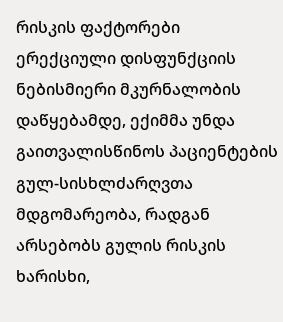რისკის ფაქტორები
ერექციული დისფუნქციის ნებისმიერი მკურნალობის დაწყებამდე, ექიმმა უნდა გაითვალისწინოს პაციენტების გულ-სისხლძარღვთა მდგომარეობა, რადგან არსებობს გულის რისკის ხარისხი,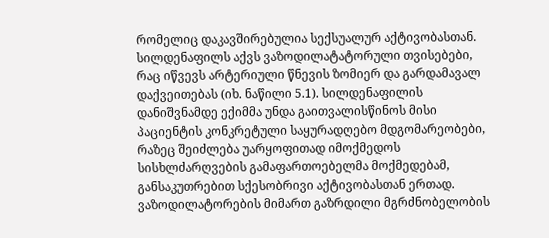რომელიც დაკავშირებულია სექსუალურ აქტივობასთან. სილდენაფილს აქვს ვაზოდილატატორული თვისებები, რაც იწვევს არტერიული წნევის ზომიერ და გარდამავალ დაქვეითებას (იხ. ნაწილი 5.1). სილდენაფილის დანიშვნამდე ექიმმა უნდა გაითვალისწინოს მისი პაციენტის კონკრეტული საყურადღებო მდგომარეობები, რაზეც შეიძლება უარყოფითად იმოქმედოს სისხლძარღვების გამაფართოებელმა მოქმედებამ, განსაკუთრებით სქესობრივი აქტივობასთან ერთად. ვაზოდილატორების მიმართ გაზრდილი მგრძნობელობის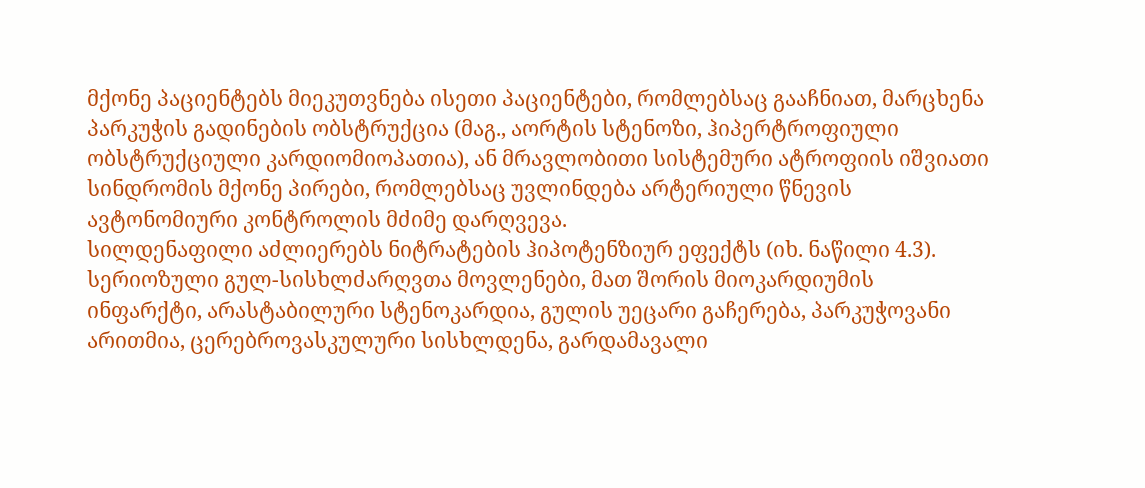მქონე პაციენტებს მიეკუთვნება ისეთი პაციენტები, რომლებსაც გააჩნიათ, მარცხენა პარკუჭის გადინების ობსტრუქცია (მაგ., აორტის სტენოზი, ჰიპერტროფიული ობსტრუქციული კარდიომიოპათია), ან მრავლობითი სისტემური ატროფიის იშვიათი სინდრომის მქონე პირები, რომლებსაც უვლინდება არტერიული წნევის ავტონომიური კონტროლის მძიმე დარღვევა.
სილდენაფილი აძლიერებს ნიტრატების ჰიპოტენზიურ ეფექტს (იხ. ნაწილი 4.3).
სერიოზული გულ-სისხლძარღვთა მოვლენები, მათ შორის მიოკარდიუმის ინფარქტი, არასტაბილური სტენოკარდია, გულის უეცარი გაჩერება, პარკუჭოვანი არითმია, ცერებროვასკულური სისხლდენა, გარდამავალი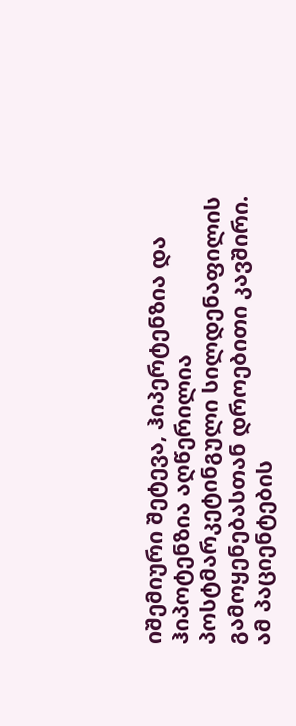იშემიური შეტევა, ჰიპერტენზია და ჰიპოტენზია აღწერილია პოსტმარკეტინგული სილდენაფილის გამოყენებასთან დროებითი კავშირი.
ამ პაციენტების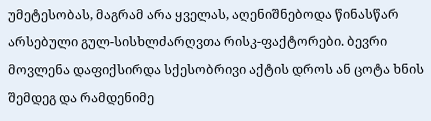უმეტესობას, მაგრამ არა ყველას, აღენიშნებოდა წინასწარ არსებული გულ-სისხლძარღვთა რისკ-ფაქტორები. ბევრი მოვლენა დაფიქსირდა სქესობრივი აქტის დროს ან ცოტა ხნის შემდეგ და რამდენიმე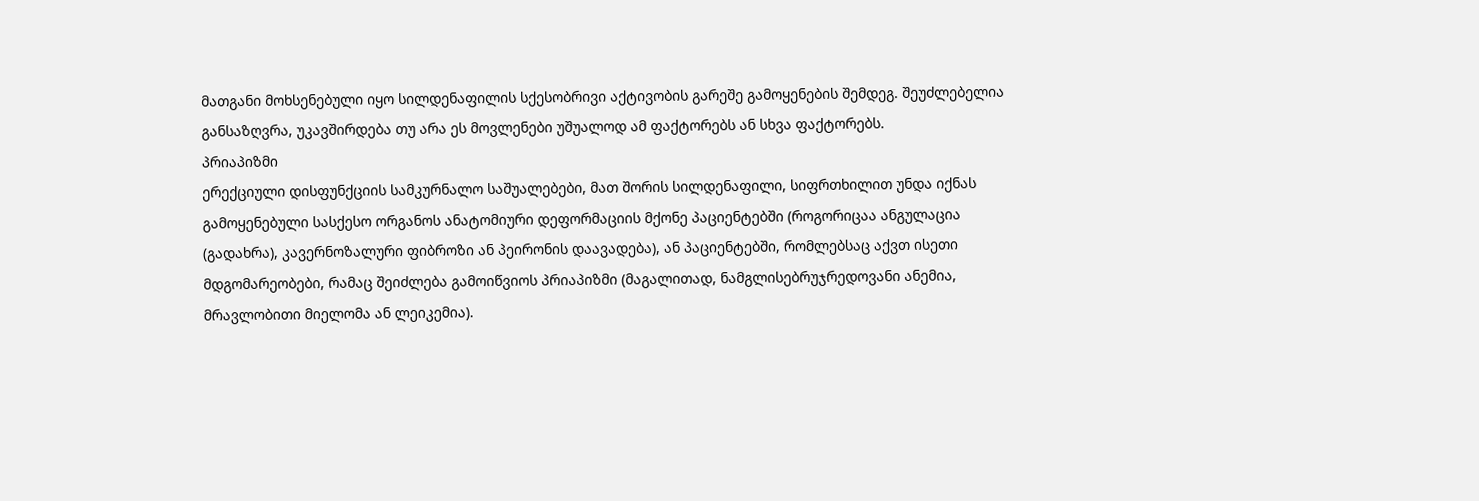მათგანი მოხსენებული იყო სილდენაფილის სქესობრივი აქტივობის გარეშე გამოყენების შემდეგ. შეუძლებელია განსაზღვრა, უკავშირდება თუ არა ეს მოვლენები უშუალოდ ამ ფაქტორებს ან სხვა ფაქტორებს.
პრიაპიზმი
ერექციული დისფუნქციის სამკურნალო საშუალებები, მათ შორის სილდენაფილი, სიფრთხილით უნდა იქნას გამოყენებული სასქესო ორგანოს ანატომიური დეფორმაციის მქონე პაციენტებში (როგორიცაა ანგულაცია (გადახრა), კავერნოზალური ფიბროზი ან პეირონის დაავადება), ან პაციენტებში, რომლებსაც აქვთ ისეთი მდგომარეობები, რამაც შეიძლება გამოიწვიოს პრიაპიზმი (მაგალითად, ნამგლისებრუჯრედოვანი ანემია, მრავლობითი მიელომა ან ლეიკემია).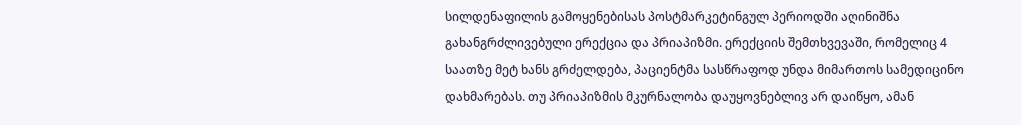სილდენაფილის გამოყენებისას პოსტმარკეტინგულ პერიოდში აღინიშნა გახანგრძლივებული ერექცია და პრიაპიზმი. ერექციის შემთხვევაში, რომელიც 4 საათზე მეტ ხანს გრძელდება, პაციენტმა სასწრაფოდ უნდა მიმართოს სამედიცინო დახმარებას. თუ პრიაპიზმის მკურნალობა დაუყოვნებლივ არ დაიწყო, ამან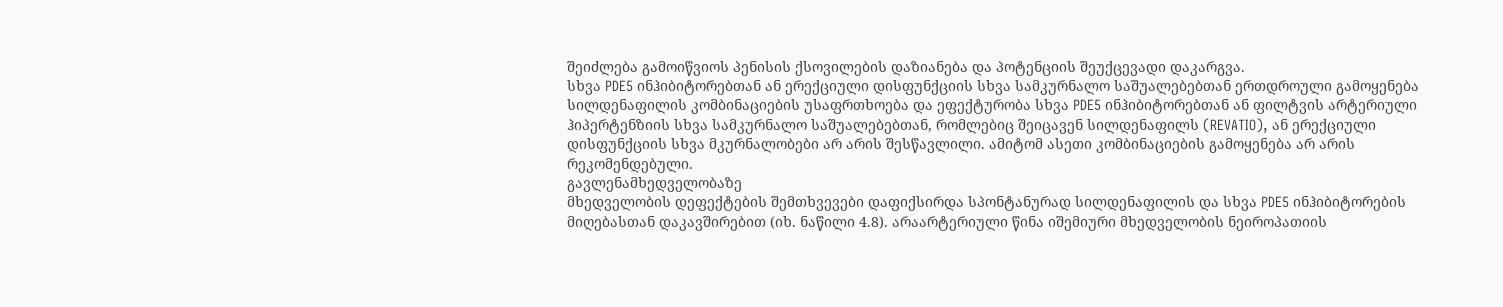შეიძლება გამოიწვიოს პენისის ქსოვილების დაზიანება და პოტენციის შეუქცევადი დაკარგვა.
სხვა PDE5 ინჰიბიტორებთან ან ერექციული დისფუნქციის სხვა სამკურნალო საშუალებებთან ერთდროული გამოყენება
სილდენაფილის კომბინაციების უსაფრთხოება და ეფექტურობა სხვა PDE5 ინჰიბიტორებთან ან ფილტვის არტერიული ჰიპერტენზიის სხვა სამკურნალო საშუალებებთან, რომლებიც შეიცავენ სილდენაფილს (REVATIO), ან ერექციული დისფუნქციის სხვა მკურნალობები არ არის შესწავლილი. ამიტომ ასეთი კომბინაციების გამოყენება არ არის რეკომენდებული.
გავლენამხედველობაზე
მხედველობის დეფექტების შემთხვევები დაფიქსირდა სპონტანურად სილდენაფილის და სხვა PDE5 ინჰიბიტორების მიღებასთან დაკავშირებით (იხ. ნაწილი 4.8). არაარტერიული წინა იშემიური მხედველობის ნეიროპათიის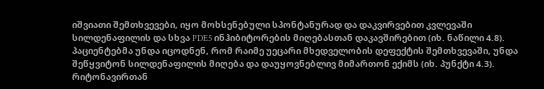იშვიათი შემთხვევები, იყო მოხსენებული სპონტანურად და დაკვირვებით კვლევაში სილდენაფილის და სხვა PDE5 ინჰიბიტორების მიღებასთან დაკავშირებით (იხ. ნაწილი 4.8). პაციენტებმა უნდა იცოდნენ, რომ რაიმე უეცარი მხედველობის დეფექტის შემთხვევაში, უნდა შეწყვიტონ სილდენაფილის მიღება და დაუყოვნებლივ მიმართონ ექიმს (იხ. პუნქტი 4.3).
რიტონავირთან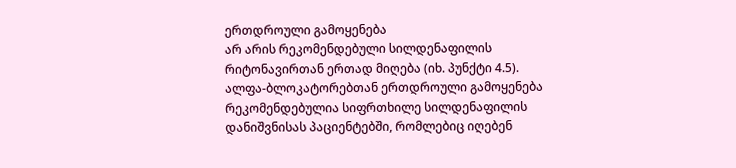ერთდროული გამოყენება
არ არის რეკომენდებული სილდენაფილის რიტონავირთან ერთად მიღება (იხ. პუნქტი 4.5).
ალფა-ბლოკატორებთან ერთდროული გამოყენება
რეკომენდებულია სიფრთხილე სილდენაფილის დანიშვნისას პაციენტებში, რომლებიც იღებენ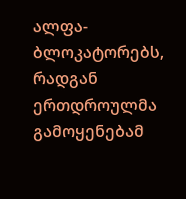ალფა-ბლოკატორებს, რადგან ერთდროულმა გამოყენებამ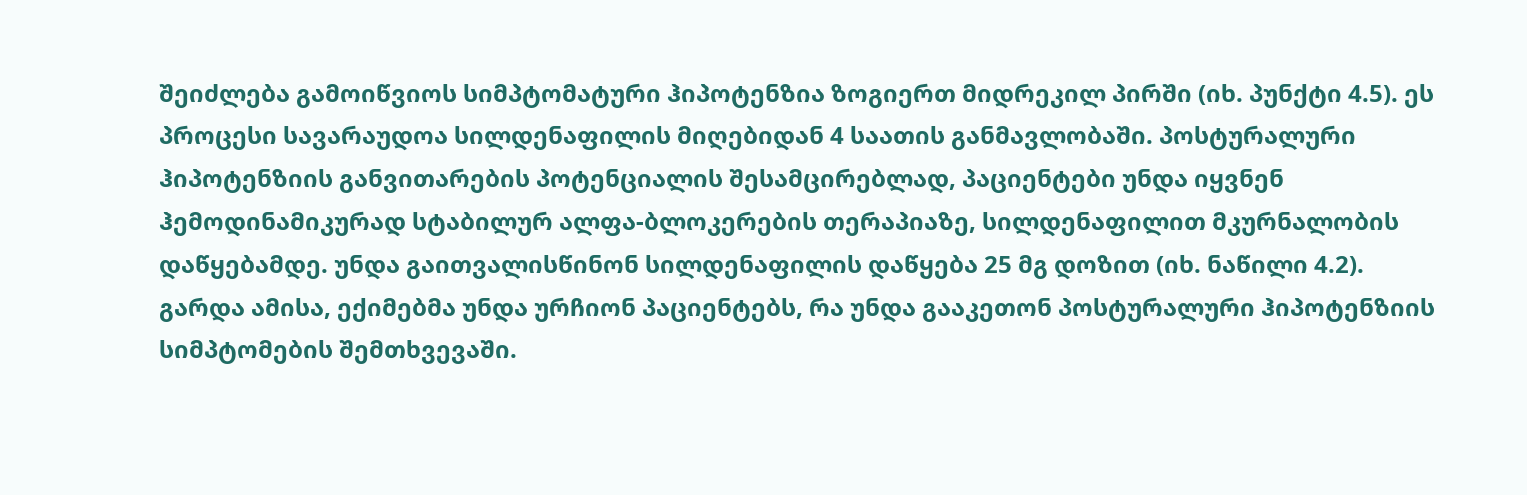შეიძლება გამოიწვიოს სიმპტომატური ჰიპოტენზია ზოგიერთ მიდრეკილ პირში (იხ. პუნქტი 4.5). ეს პროცესი სავარაუდოა სილდენაფილის მიღებიდან 4 საათის განმავლობაში. პოსტურალური ჰიპოტენზიის განვითარების პოტენციალის შესამცირებლად, პაციენტები უნდა იყვნენ ჰემოდინამიკურად სტაბილურ ალფა-ბლოკერების თერაპიაზე, სილდენაფილით მკურნალობის დაწყებამდე. უნდა გაითვალისწინონ სილდენაფილის დაწყება 25 მგ დოზით (იხ. ნაწილი 4.2). გარდა ამისა, ექიმებმა უნდა ურჩიონ პაციენტებს, რა უნდა გააკეთონ პოსტურალური ჰიპოტენზიის სიმპტომების შემთხვევაში.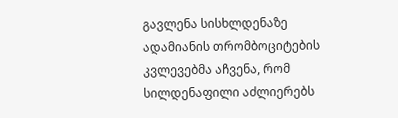გავლენა სისხლდენაზე
ადამიანის თრომბოციტების კვლევებმა აჩვენა, რომ სილდენაფილი აძლიერებს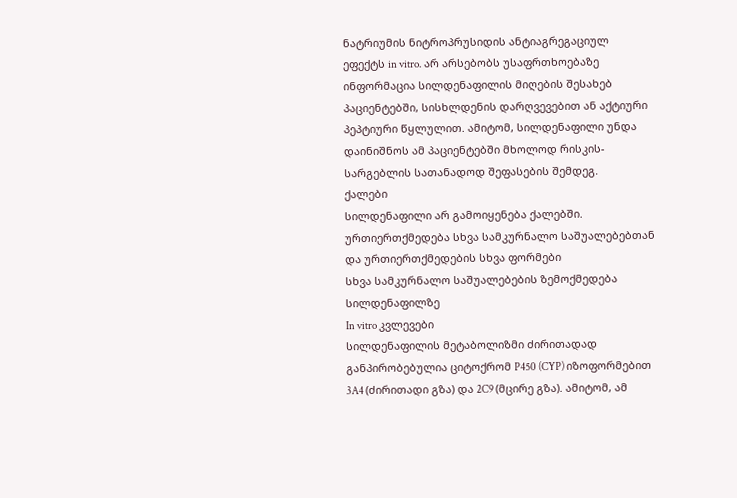ნატრიუმის ნიტროპრუსიდის ანტიაგრეგაციულ ეფექტს in vitro. არ არსებობს უსაფრთხოებაზე ინფორმაცია სილდენაფილის მიღების შესახებ პაციენტებში, სისხლდენის დარღვევებით ან აქტიური პეპტიური წყლულით. ამიტომ, სილდენაფილი უნდა დაინიშნოს ამ პაციენტებში მხოლოდ რისკის-სარგებლის სათანადოდ შეფასების შემდეგ.
ქალები
სილდენაფილი არ გამოიყენება ქალებში.
ურთიერთქმედება სხვა სამკურნალო საშუალებებთან და ურთიერთქმედების სხვა ფორმები
სხვა სამკურნალო საშუალებების ზემოქმედება სილდენაფილზე
In vitro კვლევები
სილდენაფილის მეტაბოლიზმი ძირითადად განპირობებულია ციტოქრომ P450 (CYP) იზოფორმებით 3A4 (ძირითადი გზა) და 2C9 (მცირე გზა). ამიტომ, ამ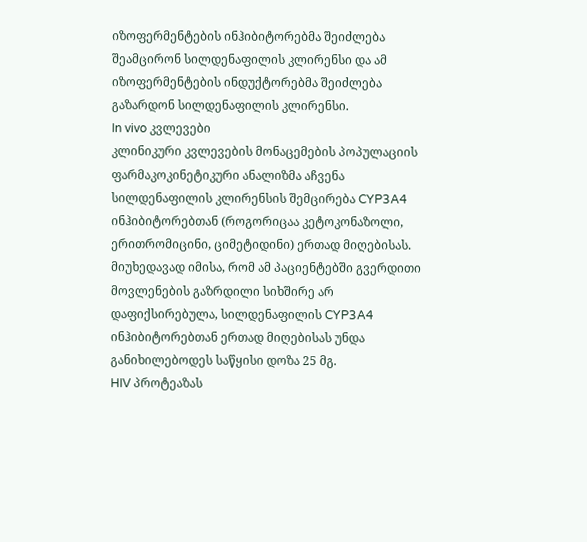იზოფერმენტების ინჰიბიტორებმა შეიძლება შეამცირონ სილდენაფილის კლირენსი და ამ იზოფერმენტების ინდუქტორებმა შეიძლება გაზარდონ სილდენაფილის კლირენსი.
In vivo კვლევები
კლინიკური კვლევების მონაცემების პოპულაციის ფარმაკოკინეტიკური ანალიზმა აჩვენა სილდენაფილის კლირენსის შემცირება CYP3A4 ინჰიბიტორებთან (როგორიცაა კეტოკონაზოლი, ერითრომიცინი, ციმეტიდინი) ერთად მიღებისას. მიუხედავად იმისა, რომ ამ პაციენტებში გვერდითი მოვლენების გაზრდილი სიხშირე არ დაფიქსირებულა, სილდენაფილის CYP3A4 ინჰიბიტორებთან ერთად მიღებისას უნდა განიხილებოდეს საწყისი დოზა 25 მგ.
HIV პროტეაზას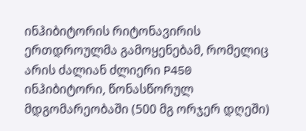ინჰიბიტორის რიტონავირის ერთდროულმა გამოყენებამ, რომელიც არის ძალიან ძლიერი P450 ინჰიბიტორი, წონასწორულ მდგომარეობაში (500 მგ ორჯერ დღეში)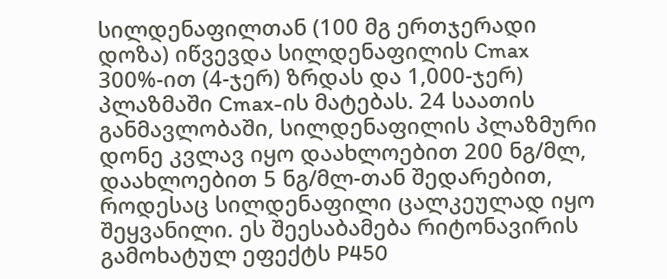სილდენაფილთან (100 მგ ერთჯერადი დოზა) იწვევდა სილდენაფილის Cmax 300%-ით (4-ჯერ) ზრდას და 1,000-ჯერ) პლაზმაში Cmax-ის მატებას. 24 საათის განმავლობაში, სილდენაფილის პლაზმური დონე კვლავ იყო დაახლოებით 200 ნგ/მლ, დაახლოებით 5 ნგ/მლ-თან შედარებით, როდესაც სილდენაფილი ცალკეულად იყო შეყვანილი. ეს შეესაბამება რიტონავირის გამოხატულ ეფექტს P450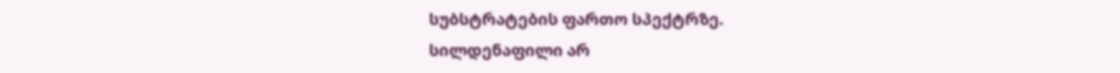სუბსტრატების ფართო სპექტრზე.
სილდენაფილი არ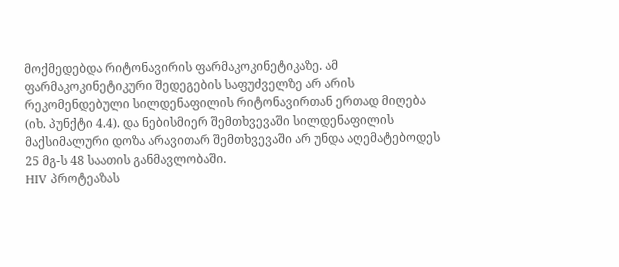მოქმედებდა რიტონავირის ფარმაკოკინეტიკაზე. ამ ფარმაკოკინეტიკური შედეგების საფუძველზე არ არის რეკომენდებული სილდენაფილის რიტონავირთან ერთად მიღება (იხ. პუნქტი 4.4). და ნებისმიერ შემთხვევაში სილდენაფილის მაქსიმალური დოზა არავითარ შემთხვევაში არ უნდა აღემატებოდეს 25 მგ-ს 48 საათის განმავლობაში.
HIV პროტეაზას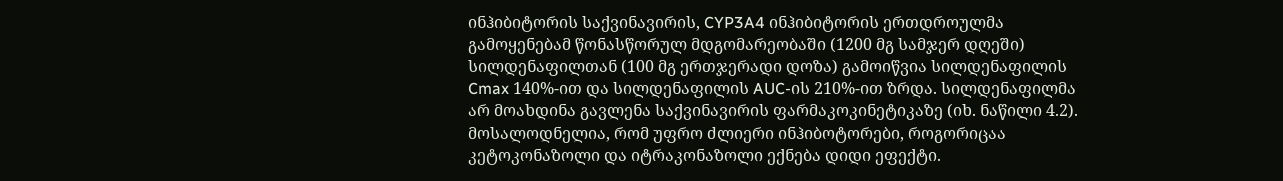ინჰიბიტორის საქვინავირის, CYP3A4 ინჰიბიტორის ერთდროულმა გამოყენებამ წონასწორულ მდგომარეობაში (1200 მგ სამჯერ დღეში) სილდენაფილთან (100 მგ ერთჯერადი დოზა) გამოიწვია სილდენაფილის Cmax 140%-ით და სილდენაფილის AUC-ის 210%-ით ზრდა. სილდენაფილმა არ მოახდინა გავლენა საქვინავირის ფარმაკოკინეტიკაზე (იხ. ნაწილი 4.2). მოსალოდნელია, რომ უფრო ძლიერი ინჰიბოტორები, როგორიცაა კეტოკონაზოლი და იტრაკონაზოლი ექნება დიდი ეფექტი.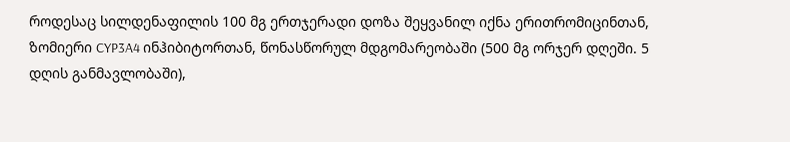როდესაც სილდენაფილის 100 მგ ერთჯერადი დოზა შეყვანილ იქნა ერითრომიცინთან, ზომიერი CYP3A4 ინჰიბიტორთან, წონასწორულ მდგომარეობაში (500 მგ ორჯერ დღეში. 5 დღის განმავლობაში),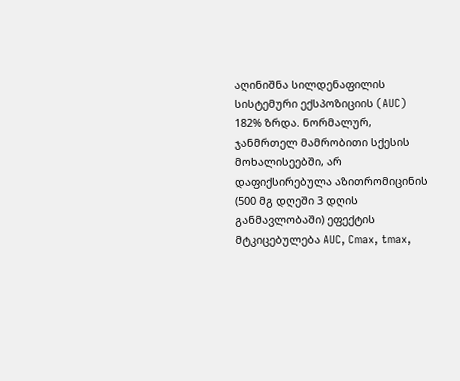აღინიშნა სილდენაფილის სისტემური ექსპოზიციის (AUC) 182% ზრდა. ნორმალურ, ჯანმრთელ მამრობითი სქესის მოხალისეებში, არ დაფიქსირებულა აზითრომიცინის (500 მგ დღეში 3 დღის განმავლობაში) ეფექტის მტკიცებულება AUC, Cmax, tmax,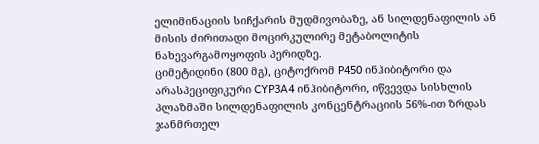ელიმინაციის სიჩქარის მუდმივობაზე, ან სილდენაფილის ან მისის ძირითადი მოცირკულირე მეტაბოლიტის ნახევარგამოყოფის პერიდზე.
ციმეტიდინი (800 მგ), ციტოქრომ P450 ინჰიბიტორი და არასპეციფიკური CYP3A4 ინჰიბიტორი, იწვევდა სისხლის პლაზმაში სილდენაფილის კონცენტრაციის 56%-ით ზრდას ჯანმრთელ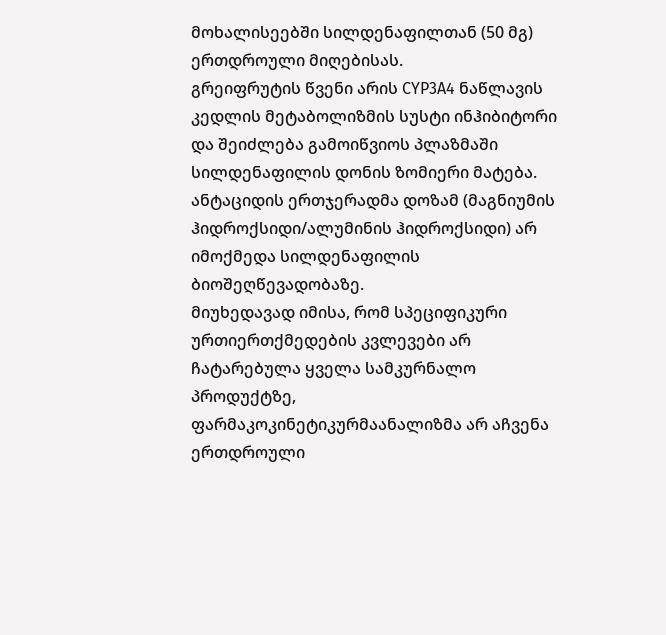მოხალისეებში სილდენაფილთან (50 მგ) ერთდროული მიღებისას.
გრეიფრუტის წვენი არის CYP3A4 ნაწლავის კედლის მეტაბოლიზმის სუსტი ინჰიბიტორი და შეიძლება გამოიწვიოს პლაზმაში სილდენაფილის დონის ზომიერი მატება.
ანტაციდის ერთჯერადმა დოზამ (მაგნიუმის ჰიდროქსიდი/ალუმინის ჰიდროქსიდი) არ იმოქმედა სილდენაფილის ბიოშეღწევადობაზე.
მიუხედავად იმისა, რომ სპეციფიკური ურთიერთქმედების კვლევები არ ჩატარებულა ყველა სამკურნალო პროდუქტზე, ფარმაკოკინეტიკურმაანალიზმა არ აჩვენა ერთდროული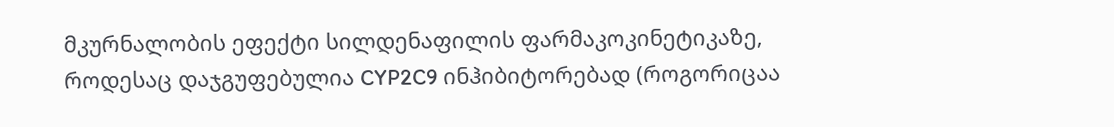მკურნალობის ეფექტი სილდენაფილის ფარმაკოკინეტიკაზე, როდესაც დაჯგუფებულია CYP2C9 ინჰიბიტორებად (როგორიცაა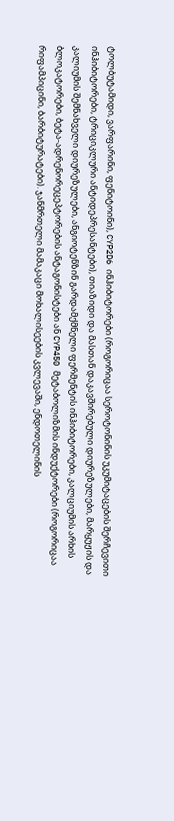ტოლბუტამიდი, ვარფარინი, ფენიტოინი), CYP2D6 ინჰიბიტორები (როგორიცაა სეროტონინის უკუმიტაცების შერჩევითი ინჰიბიტორები, ტრიციკლური ანტიდეპრესანტები), თიაზიდი და მასთან დაკავშირებული დიურეზულები, მარყუჟის და კალიუმის შემნახველი დიურეზულები, ანგიოტენზინ გარდამქმნელი ფერმენტის ინჰიბიტორები, კალციუმის არხის ბლოკატორები, ბეტა-ადრენორეცეპტორების ანტაგონისტები ან CYP450 მეტაბოლიზმის ინდუქტორები (როგორიცაა რიფამპიცინი, ბარბიტურატები). ჯანმრთელი მამაკაცი მოხალისეების კვლევაში, ენდოთელინის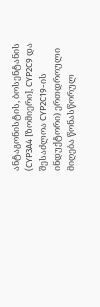ანტაგონისტის, ბოსენტანის (CYP3A4 [ზომიერი], CYP2C9 და შესაძლოა CYP2C19-ის ინდუქტორი) ერთდროული მიღება წონასწორულ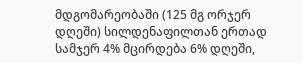მდგომარეობაში (125 მგ ორჯერ დღეში) სილდენაფილთან ერთად სამჯერ 4% მცირდება 6% დღეში,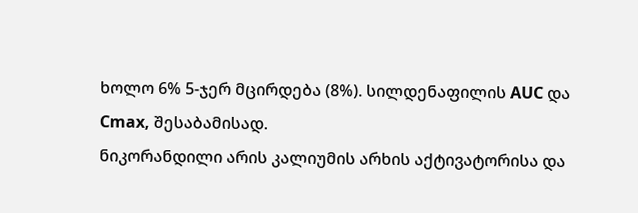ხოლო 6% 5-ჯერ მცირდება (8%). სილდენაფილის AUC და Cmax, შესაბამისად.
ნიკორანდილი არის კალიუმის არხის აქტივატორისა და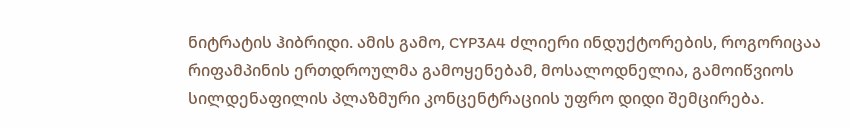ნიტრატის ჰიბრიდი. ამის გამო, CYP3A4 ძლიერი ინდუქტორების, როგორიცაა რიფამპინის ერთდროულმა გამოყენებამ, მოსალოდნელია, გამოიწვიოს სილდენაფილის პლაზმური კონცენტრაციის უფრო დიდი შემცირება.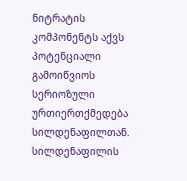ნიტრატის კომპონენტს აქვს პოტენციალი გამოიწვიოს სერიოზული ურთიერთქმედება სილდენაფილთან.
სილდენაფილის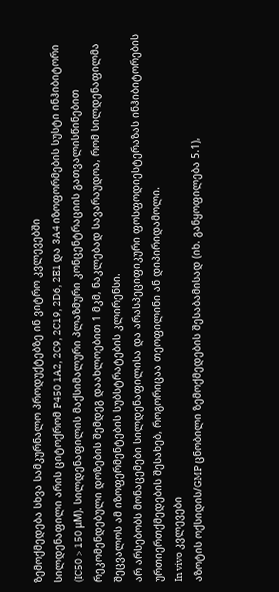ზემოქმედება სხვა სამკურნალო პროდუქტებზე ინ ვიტრო კვლევებში
სილდენაფილი არის ციტოქრომ P450 1A2, 2C9, 2C19, 2D6, 2E1 და 3A4 იზოფორმების სუსტი ინჰიბიტორი (IC50 > 150 μM). სილდენაფილის მაქსიმალური პლაზმური კონცენტრაციის გათვალისწინებით რეკომენდებული დოზების შემდეგ დაახლოებით 1 მკმ, ნაკლებად სავარაუდოა, რომ სილდენაფილმა შეცვალოს ამ იზოფერმენტების სუბსტრატების კლირენსი.
არ არსებობს მონაცემები სილდენაფილისა და არასპეციფიკური ფოსფოდიესტერაზას ინჰიბიტორების ურთიერთქმედების შესახებ, როგორიცაა თეოფილინი ან დიპირიდამოლი.
In vivo კვლევები
აზოტის ოქსიდის/GMP ცნობილი ზემოქმედების შესაბამისად (იხ. განყოფილება 5.1),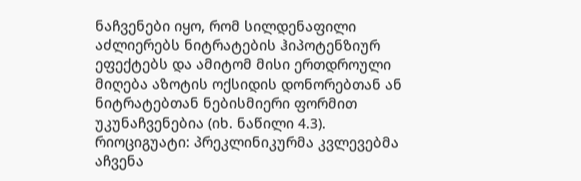ნაჩვენები იყო, რომ სილდენაფილი აძლიერებს ნიტრატების ჰიპოტენზიურ ეფექტებს და ამიტომ მისი ერთდროული მიღება აზოტის ოქსიდის დონორებთან ან ნიტრატებთან ნებისმიერი ფორმით უკუნაჩვენებია (იხ. ნაწილი 4.3).
რიოციგუატი: პრეკლინიკურმა კვლევებმა აჩვენა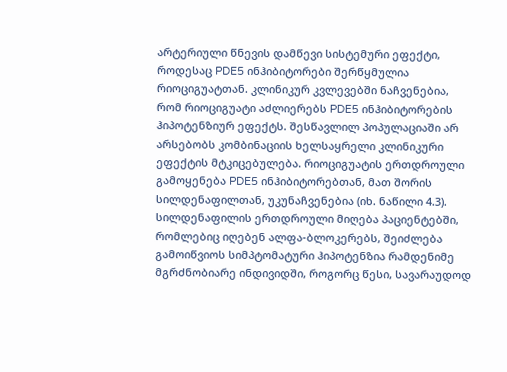არტერიული წნევის დამწევი სისტემური ეფექტი, როდესაც PDE5 ინჰიბიტორები შერწყმულია რიოციგუატთან. კლინიკურ კვლევებში ნაჩვენებია, რომ რიოციგუატი აძლიერებს PDE5 ინჰიბიტორების ჰიპოტენზიურ ეფექტს. შესწავლილ პოპულაციაში არ არსებობს კომბინაციის ხელსაყრელი კლინიკური ეფექტის მტკიცებულება. რიოციგუატის ერთდროული გამოყენება PDE5 ინჰიბიტორებთან, მათ შორის სილდენაფილთან, უკუნაჩვენებია (იხ. ნაწილი 4.3).
სილდენაფილის ერთდროული მიღება პაციენტებში, რომლებიც იღებენ ალფა-ბლოკერებს, შეიძლება გამოიწვიოს სიმპტომატური ჰიპოტენზია რამდენიმე მგრძნობიარე ინდივიდში, როგორც წესი, სავარაუდოდ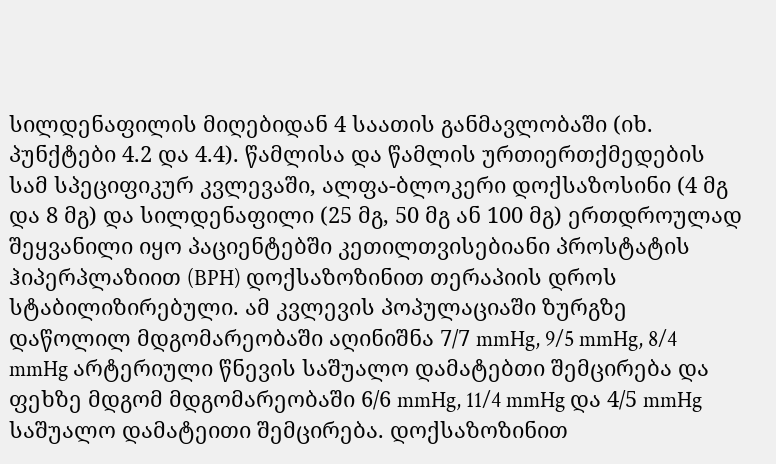სილდენაფილის მიღებიდან 4 საათის განმავლობაში (იხ. პუნქტები 4.2 და 4.4). წამლისა და წამლის ურთიერთქმედების სამ სპეციფიკურ კვლევაში, ალფა-ბლოკერი დოქსაზოსინი (4 მგ და 8 მგ) და სილდენაფილი (25 მგ, 50 მგ ან 100 მგ) ერთდროულად შეყვანილი იყო პაციენტებში კეთილთვისებიანი პროსტატის ჰიპერპლაზიით (BPH) დოქსაზოზინით თერაპიის დროს სტაბილიზირებული. ამ კვლევის პოპულაციაში ზურგზე დაწოლილ მდგომარეობაში აღინიშნა 7/7 mmHg, 9/5 mmHg, 8/4 mmHg არტერიული წნევის საშუალო დამატებთი შემცირება და ფეხზე მდგომ მდგომარეობაში 6/6 mmHg, 11/4 mmHg და 4/5 mmHg საშუალო დამატეითი შემცირება. დოქსაზოზინით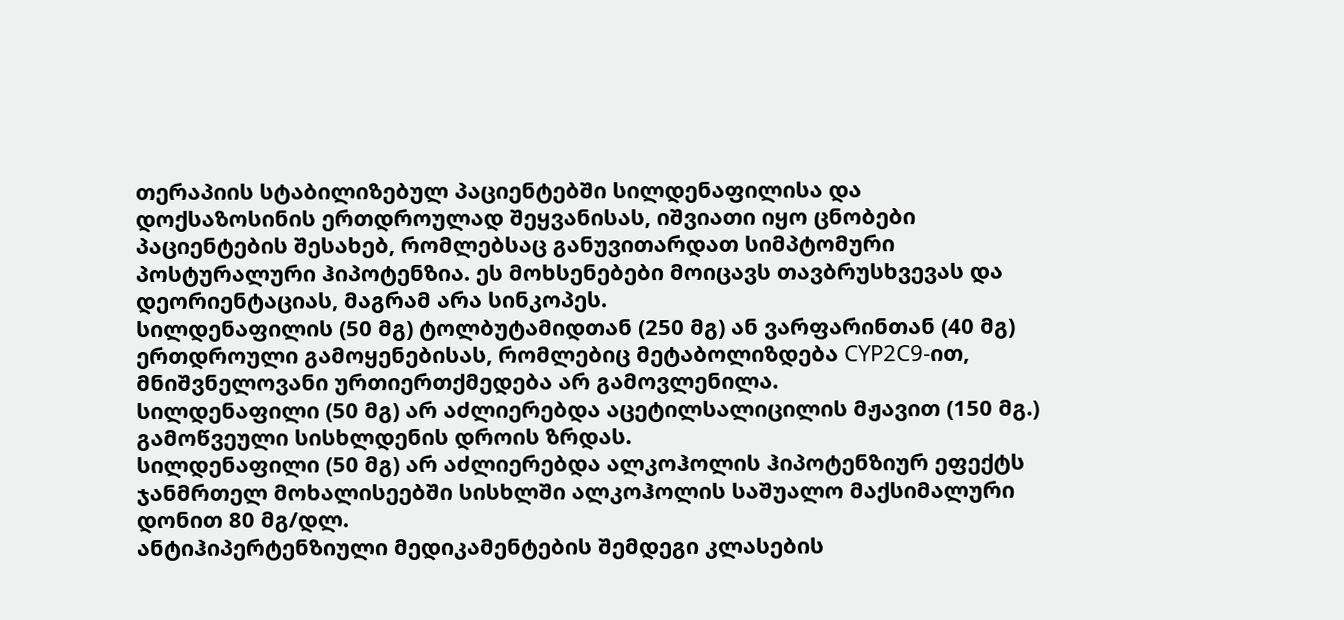თერაპიის სტაბილიზებულ პაციენტებში სილდენაფილისა და დოქსაზოსინის ერთდროულად შეყვანისას, იშვიათი იყო ცნობები პაციენტების შესახებ, რომლებსაც განუვითარდათ სიმპტომური პოსტურალური ჰიპოტენზია. ეს მოხსენებები მოიცავს თავბრუსხვევას და დეორიენტაციას, მაგრამ არა სინკოპეს.
სილდენაფილის (50 მგ) ტოლბუტამიდთან (250 მგ) ან ვარფარინთან (40 მგ) ერთდროული გამოყენებისას, რომლებიც მეტაბოლიზდება CYP2C9-ით, მნიშვნელოვანი ურთიერთქმედება არ გამოვლენილა.
სილდენაფილი (50 მგ) არ აძლიერებდა აცეტილსალიცილის მჟავით (150 მგ.) გამოწვეული სისხლდენის დროის ზრდას.
სილდენაფილი (50 მგ) არ აძლიერებდა ალკოჰოლის ჰიპოტენზიურ ეფექტს ჯანმრთელ მოხალისეებში სისხლში ალკოჰოლის საშუალო მაქსიმალური დონით 80 მგ/დლ.
ანტიჰიპერტენზიული მედიკამენტების შემდეგი კლასების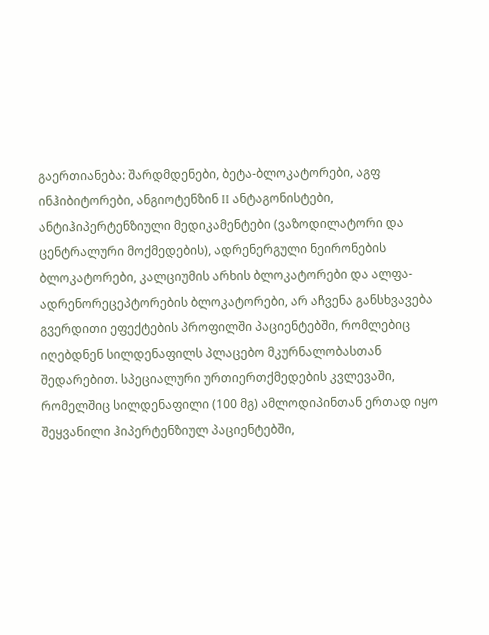გაერთიანება: შარდმდენები, ბეტა-ბლოკატორები, აგფ ინჰიბიტორები, ანგიოტენზინ II ანტაგონისტები, ანტიჰიპერტენზიული მედიკამენტები (ვაზოდილატორი და ცენტრალური მოქმედების), ადრენერგული ნეირონების ბლოკატორები, კალციუმის არხის ბლოკატორები და ალფა-ადრენორეცეპტორების ბლოკატორები, არ აჩვენა განსხვავება გვერდითი ეფექტების პროფილში პაციენტებში, რომლებიც იღებდნენ სილდენაფილს პლაცებო მკურნალობასთან შედარებით. სპეციალური ურთიერთქმედების კვლევაში, რომელშიც სილდენაფილი (100 მგ) ამლოდიპინთან ერთად იყო შეყვანილი ჰიპერტენზიულ პაციენტებში,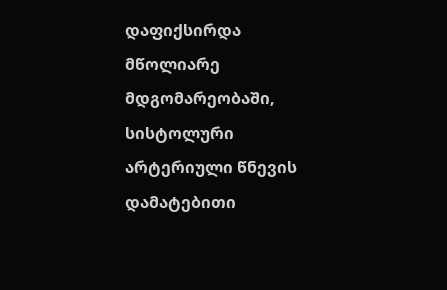დაფიქსირდა მწოლიარე მდგომარეობაში, სისტოლური არტერიული წნევის დამატებითი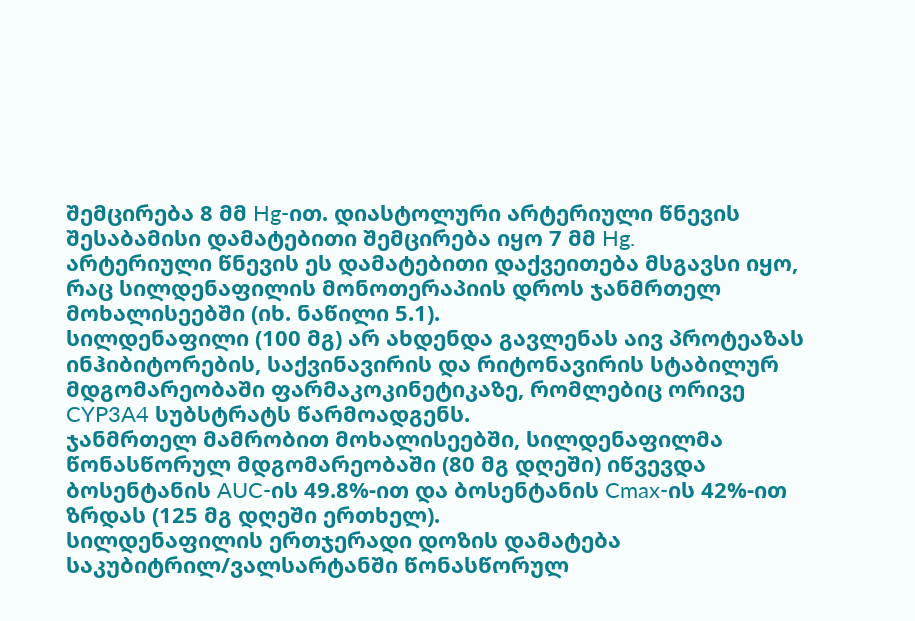შემცირება 8 მმ Hg-ით. დიასტოლური არტერიული წნევის შესაბამისი დამატებითი შემცირება იყო 7 მმ Hg.
არტერიული წნევის ეს დამატებითი დაქვეითება მსგავსი იყო, რაც სილდენაფილის მონოთერაპიის დროს ჯანმრთელ მოხალისეებში (იხ. ნაწილი 5.1).
სილდენაფილი (100 მგ) არ ახდენდა გავლენას აივ პროტეაზას ინჰიბიტორების, საქვინავირის და რიტონავირის სტაბილურ მდგომარეობაში ფარმაკოკინეტიკაზე, რომლებიც ორივე CYP3A4 სუბსტრატს წარმოადგენს.
ჯანმრთელ მამრობით მოხალისეებში, სილდენაფილმა წონასწორულ მდგომარეობაში (80 მგ დღეში) იწვევდა ბოსენტანის AUC-ის 49.8%-ით და ბოსენტანის Cmax-ის 42%-ით ზრდას (125 მგ დღეში ერთხელ).
სილდენაფილის ერთჯერადი დოზის დამატება საკუბიტრილ/ვალსარტანში წონასწორულ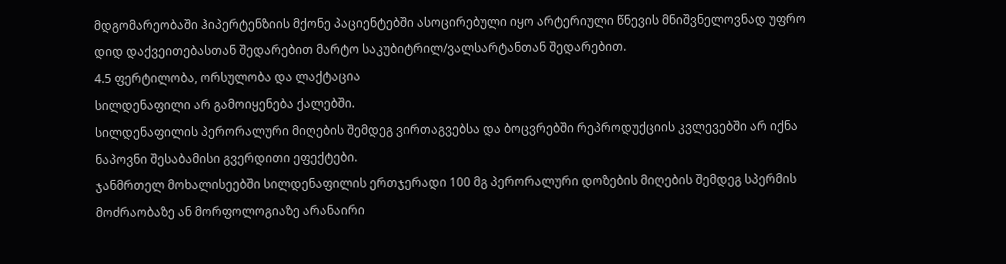მდგომარეობაში ჰიპერტენზიის მქონე პაციენტებში ასოცირებული იყო არტერიული წნევის მნიშვნელოვნად უფრო დიდ დაქვეითებასთან შედარებით მარტო საკუბიტრილ/ვალსარტანთან შედარებით.
4.5 ფერტილობა, ორსულობა და ლაქტაცია
სილდენაფილი არ გამოიყენება ქალებში.
სილდენაფილის პერორალური მიღების შემდეგ ვირთაგვებსა და ბოცვრებში რეპროდუქციის კვლევებში არ იქნა ნაპოვნი შესაბამისი გვერდითი ეფექტები.
ჯანმრთელ მოხალისეებში სილდენაფილის ერთჯერადი 100 მგ პერორალური დოზების მიღების შემდეგ სპერმის მოძრაობაზე ან მორფოლოგიაზე არანაირი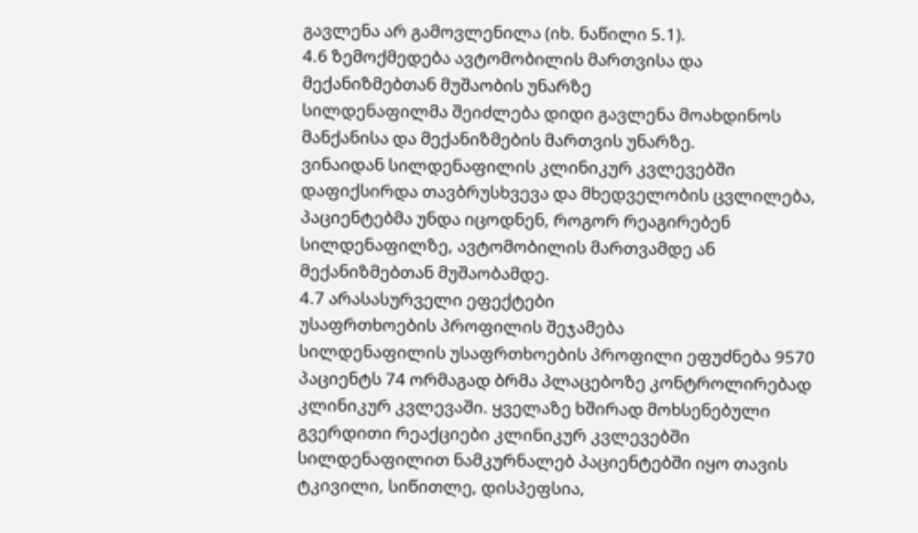გავლენა არ გამოვლენილა (იხ. ნაწილი 5.1).
4.6 ზემოქმედება ავტომობილის მართვისა და მექანიზმებთან მუშაობის უნარზე
სილდენაფილმა შეიძლება დიდი გავლენა მოახდინოს მანქანისა და მექანიზმების მართვის უნარზე.
ვინაიდან სილდენაფილის კლინიკურ კვლევებში დაფიქსირდა თავბრუსხვევა და მხედველობის ცვლილება, პაციენტებმა უნდა იცოდნენ, როგორ რეაგირებენ სილდენაფილზე, ავტომობილის მართვამდე ან მექანიზმებთან მუშაობამდე.
4.7 არასასურველი ეფექტები
უსაფრთხოების პროფილის შეჯამება
სილდენაფილის უსაფრთხოების პროფილი ეფუძნება 9570 პაციენტს 74 ორმაგად ბრმა პლაცებოზე კონტროლირებად კლინიკურ კვლევაში. ყველაზე ხშირად მოხსენებული გვერდითი რეაქციები კლინიკურ კვლევებში სილდენაფილით ნამკურნალებ პაციენტებში იყო თავის ტკივილი, სიწითლე, დისპეფსია,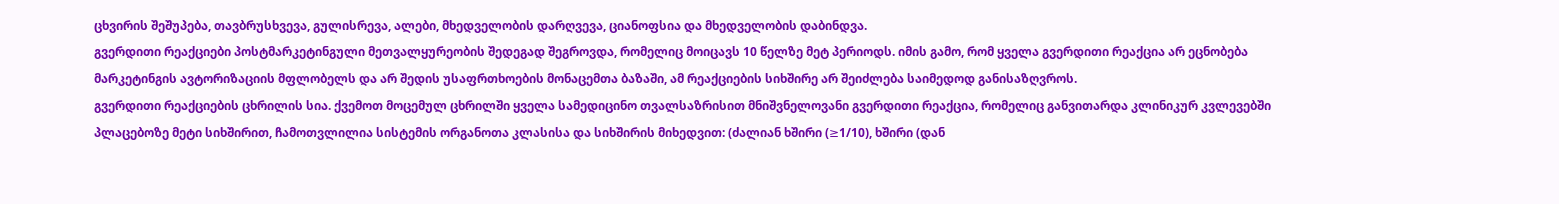ცხვირის შეშუპება, თავბრუსხვევა, გულისრევა, ალები, მხედველობის დარღვევა, ციანოფსია და მხედველობის დაბინდვა.
გვერდითი რეაქციები პოსტმარკეტინგული მეთვალყურეობის შედეგად შეგროვდა, რომელიც მოიცავს 10 წელზე მეტ პერიოდს. იმის გამო, რომ ყველა გვერდითი რეაქცია არ ეცნობება მარკეტინგის ავტორიზაციის მფლობელს და არ შედის უსაფრთხოების მონაცემთა ბაზაში, ამ რეაქციების სიხშირე არ შეიძლება საიმედოდ განისაზღვროს.
გვერდითი რეაქციების ცხრილის სია. ქვემოთ მოცემულ ცხრილში ყველა სამედიცინო თვალსაზრისით მნიშვნელოვანი გვერდითი რეაქცია, რომელიც განვითარდა კლინიკურ კვლევებში პლაცებოზე მეტი სიხშირით, ჩამოთვლილია სისტემის ორგანოთა კლასისა და სიხშირის მიხედვით: (ძალიან ხშირი (≥1/10), ხშირი (დან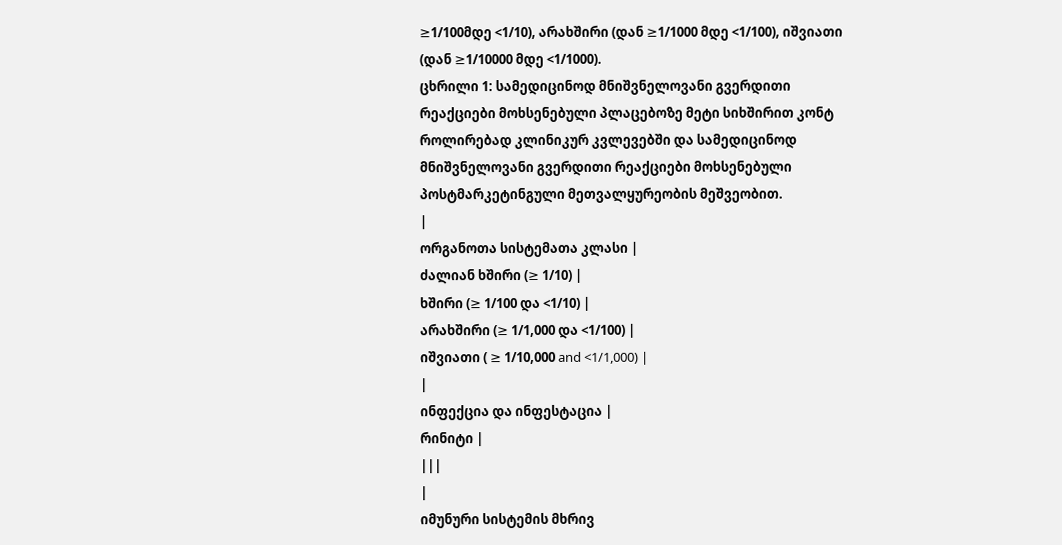≥1/100მდე <1/10), არახშირი (დან ≥1/1000 მდე <1/100), იშვიათი (დან ≥1/10000 მდე <1/1000).
ცხრილი 1: სამედიცინოდ მნიშვნელოვანი გვერდითი რეაქციები მოხსენებული პლაცებოზე მეტი სიხშირით კონტ როლირებად კლინიკურ კვლევებში და სამედიცინოდ მნიშვნელოვანი გვერდითი რეაქციები მოხსენებული პოსტმარკეტინგული მეთვალყურეობის მეშვეობით.
|
ორგანოთა სისტემათა კლასი |
ძალიან ხშირი (≥ 1/10) |
ხშირი (≥ 1/100 და <1/10) |
არახშირი (≥ 1/1,000 და <1/100) |
იშვიათი ( ≥ 1/10,000 and <1/1,000) |
|
ინფექცია და ინფესტაცია |
რინიტი |
|||
|
იმუნური სისტემის მხრივ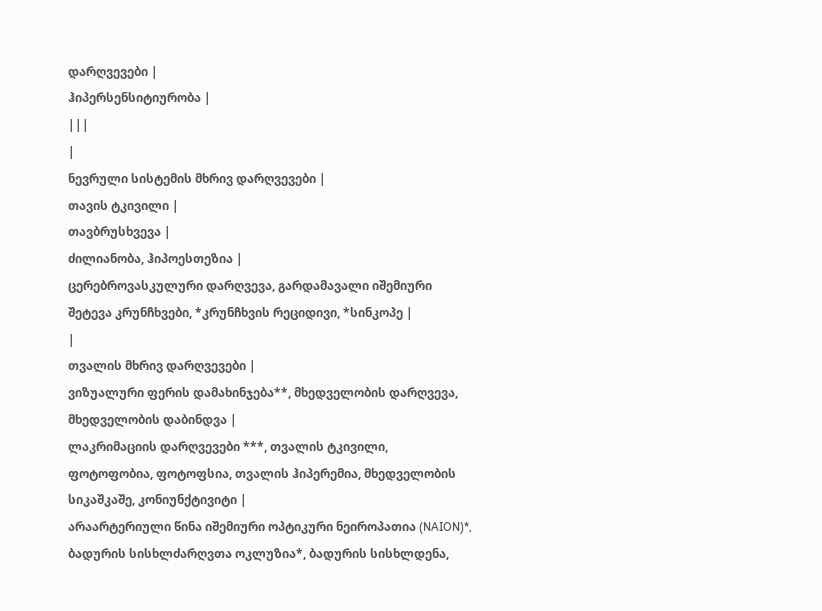დარღვევები |
ჰიპერსენსიტიურობა |
|||
|
ნევრული სისტემის მხრივ დარღვევები |
თავის ტკივილი |
თავბრუსხვევა |
ძილიანობა, ჰიპოესთეზია |
ცერებროვასკულური დარღვევა, გარდამავალი იშემიური შეტევა კრუნჩხვები, *კრუნჩხვის რეციდივი, *სინკოპე |
|
თვალის მხრივ დარღვევები |
ვიზუალური ფერის დამახინჯება**, მხედველობის დარღვევა, მხედველობის დაბინდვა |
ლაკრიმაციის დარღვევები ***, თვალის ტკივილი, ფოტოფობია, ფოტოფსია, თვალის ჰიპერემია, მხედველობის სიკაშკაშე, კონიუნქტივიტი |
არაარტერიული წინა იშემიური ოპტიკური ნეიროპათია (NAION)*, ბადურის სისხლძარღვთა ოკლუზია*, ბადურის სისხლდენა,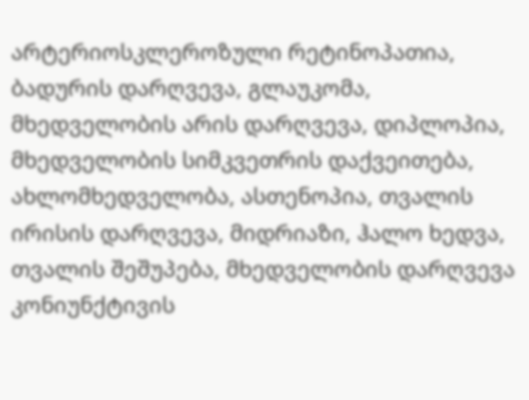არტერიოსკლეროზული რეტინოპათია, ბადურის დარღვევა, გლაუკომა, მხედველობის არის დარღვევა, დიპლოპია, მხედველობის სიმკვეთრის დაქვეითება, ახლომხედველობა, ასთენოპია, თვალის ირისის დარღვევა, მიდრიაზი, ჰალო ხედვა, თვალის შეშუპება, მხედველობის დარღვევა კონიუნქტივის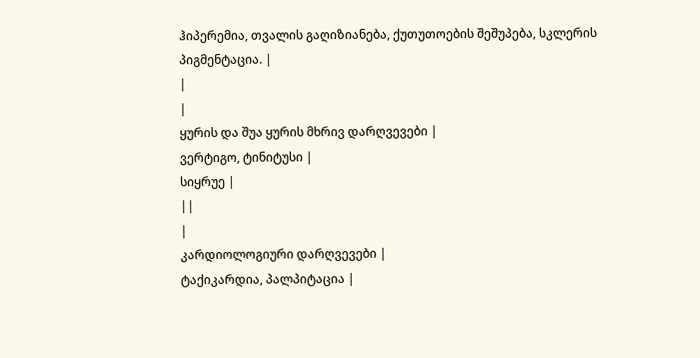ჰიპერემია, თვალის გაღიზიანება, ქუთუთოების შეშუპება, სკლერის პიგმენტაცია. |
|
|
ყურის და შუა ყურის მხრივ დარღვევები |
ვერტიგო, ტინიტუსი |
სიყრუე |
||
|
კარდიოლოგიური დარღვევები |
ტაქიკარდია, პალპიტაცია |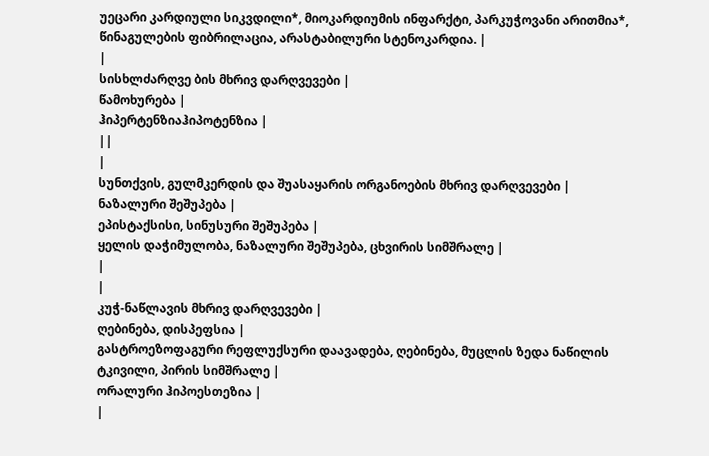უეცარი კარდიული სიკვდილი*, მიოკარდიუმის ინფარქტი, პარკუჭოვანი არითმია*, წინაგულების ფიბრილაცია, არასტაბილური სტენოკარდია. |
|
სისხლძარღვე ბის მხრივ დარღვევები |
წამოხურება |
ჰიპერტენზიაჰიპოტენზია |
||
|
სუნთქვის, გულმკერდის და შუასაყარის ორგანოების მხრივ დარღვევები |
ნაზალური შეშუპება |
ეპისტაქსისი, სინუსური შეშუპება |
ყელის დაჭიმულობა, ნაზალური შეშუპება, ცხვირის სიმშრალე |
|
|
კუჭ-ნაწლავის მხრივ დარღვევები |
ღებინება, დისპეფსია |
გასტროეზოფაგური რეფლუქსური დაავადება, ღებინება, მუცლის ზედა ნაწილის ტკივილი, პირის სიმშრალე |
ორალური ჰიპოესთეზია |
|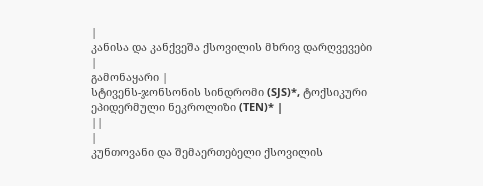|
კანისა და კანქვეშა ქსოვილის მხრივ დარღვევები |
გამონაყარი |
სტივენს-ჯონსონის სინდრომი (SJS)*, ტოქსიკური ეპიდერმული ნეკროლიზი (TEN)* |
||
|
კუნთოვანი და შემაერთებელი ქსოვილის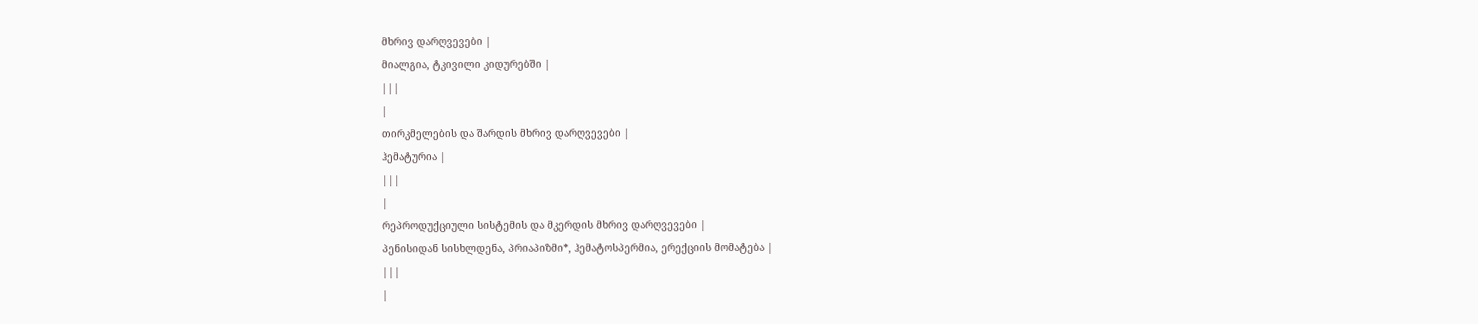მხრივ დარღვევები |
მიალგია, ტკივილი კიდურებში |
|||
|
თირკმელების და შარდის მხრივ დარღვევები |
ჰემატურია |
|||
|
რეპროდუქციული სისტემის და მკერდის მხრივ დარღვევები |
პენისიდან სისხლდენა, პრიაპიზმი*, ჰემატოსპერმია, ერექციის მომატება |
|||
|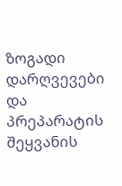ზოგადი დარღვევები და პრეპარატის შეყვანის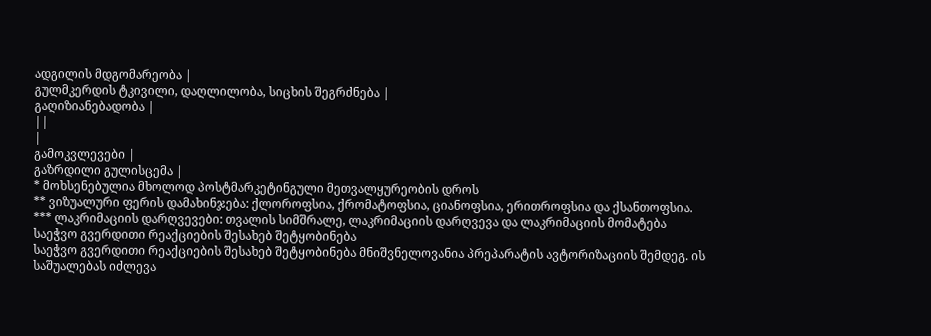ადგილის მდგომარეობა |
გულმკერდის ტკივილი, დაღლილობა, სიცხის შეგრძნება |
გაღიზიანებადობა |
||
|
გამოკვლევები |
გაზრდილი გულისცემა |
* მოხსენებულია მხოლოდ პოსტმარკეტინგული მეთვალყურეობის დროს
** ვიზუალური ფერის დამახინჯება: ქლოროფსია, ქრომატოფსია, ციანოფსია, ერითროფსია და ქსანთოფსია.
*** ლაკრიმაციის დარღვევები: თვალის სიმშრალე, ლაკრიმაციის დარღვევა და ლაკრიმაციის მომატება
საეჭვო გვერდითი რეაქციების შესახებ შეტყობინება
საეჭვო გვერდითი რეაქციების შესახებ შეტყობინება მნიშვნელოვანია პრეპარატის ავტორიზაციის შემდეგ. ის საშუალებას იძლევა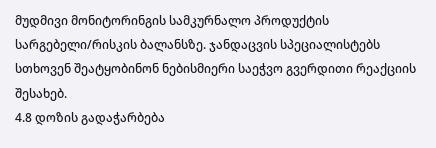მუდმივი მონიტორინგის სამკურნალო პროდუქტის სარგებელი/რისკის ბალანსზე. ჯანდაცვის სპეციალისტებს სთხოვენ შეატყობინონ ნებისმიერი საეჭვო გვერდითი რეაქციის შესახებ.
4.8 დოზის გადაჭარბება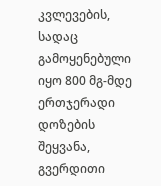კვლევების, სადაც გამოყენებული იყო 800 მგ-მდე ერთჯერადი დოზების შეყვანა, გვერდითი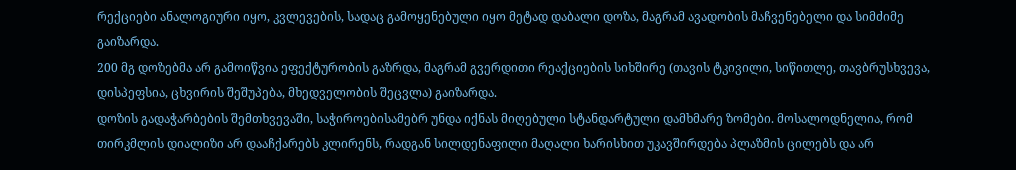რექციები ანალოგიური იყო, კვლევების, სადაც გამოყენებული იყო მეტად დაბალი დოზა, მაგრამ ავადობის მაჩვენებელი და სიმძიმე გაიზარდა.
200 მგ დოზებმა არ გამოიწვია ეფექტურობის გაზრდა, მაგრამ გვერდითი რეაქციების სიხშირე (თავის ტკივილი, სიწითლე, თავბრუსხვევა, დისპეფსია, ცხვირის შეშუპება, მხედველობის შეცვლა) გაიზარდა.
დოზის გადაჭარბების შემთხვევაში, საჭიროებისამებრ უნდა იქნას მიღებული სტანდარტული დამხმარე ზომები. მოსალოდნელია, რომ თირკმლის დიალიზი არ დააჩქარებს კლირენს, რადგან სილდენაფილი მაღალი ხარისხით უკავშირდება პლაზმის ცილებს და არ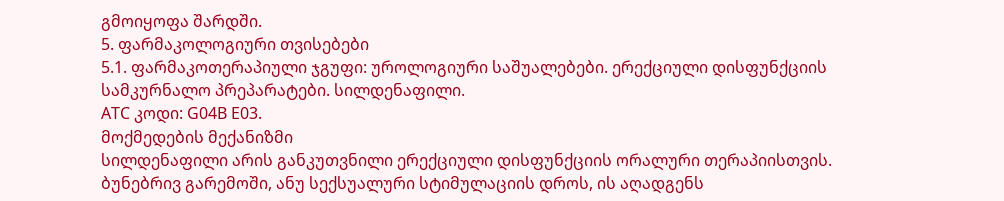გმოიყოფა შარდში.
5. ფარმაკოლოგიური თვისებები
5.1. ფარმაკოთერაპიული ჯგუფი: უროლოგიური საშუალებები. ერექციული დისფუნქციის სამკურნალო პრეპარატები. სილდენაფილი.
ATC კოდი: G04B E03.
მოქმედების მექანიზმი
სილდენაფილი არის განკუთვნილი ერექციული დისფუნქციის ორალური თერაპიისთვის. ბუნებრივ გარემოში, ანუ სექსუალური სტიმულაციის დროს, ის აღადგენს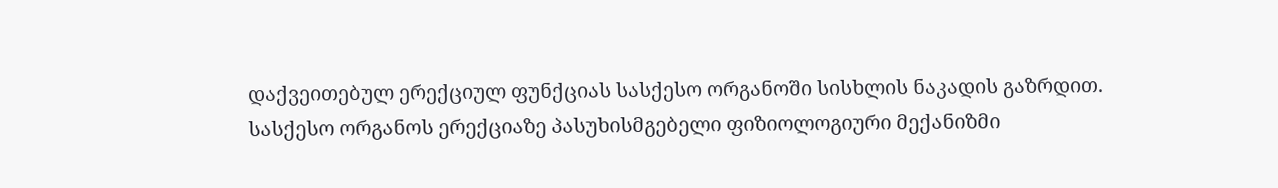დაქვეითებულ ერექციულ ფუნქციას სასქესო ორგანოში სისხლის ნაკადის გაზრდით.
სასქესო ორგანოს ერექციაზე პასუხისმგებელი ფიზიოლოგიური მექანიზმი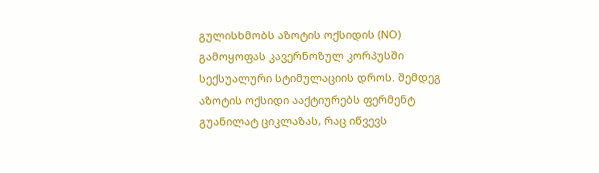გულისხმობს აზოტის ოქსიდის (NO) გამოყოფას კავერნოზულ კორპუსში სექსუალური სტიმულაციის დროს. შემდეგ აზოტის ოქსიდი ააქტიურებს ფერმენტ გუანილატ ციკლაზას, რაც იწვევს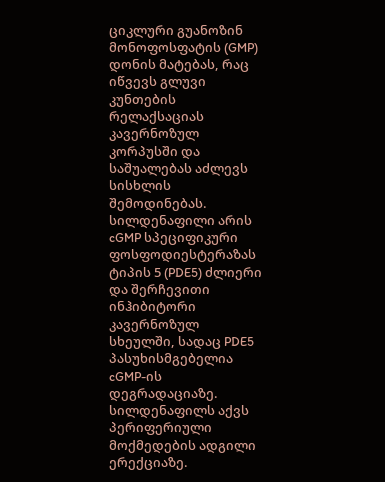ციკლური გუანოზინ მონოფოსფატის (GMP) დონის მატებას, რაც იწვევს გლუვი კუნთების რელაქსაციას კავერნოზულ კორპუსში და საშუალებას აძლევს სისხლის შემოდინებას.
სილდენაფილი არის cGMP სპეციფიკური ფოსფოდიესტერაზას ტიპის 5 (PDE5) ძლიერი და შერჩევითი ინჰიბიტორი კავერნოზულ სხეულში, სადაც PDE5 პასუხისმგებელია cGMP-ის დეგრადაციაზე. სილდენაფილს აქვს პერიფერიული მოქმედების ადგილი ერექციაზე.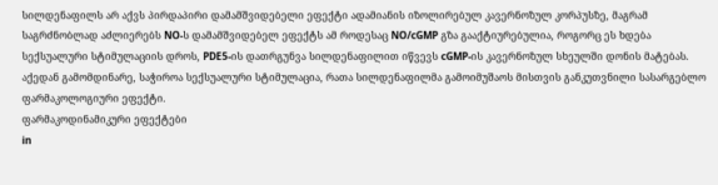სილდენაფილს არ აქვს პირდაპირი დამამშვიდებელი ეფექტი ადამიანის იზოლირებულ კავერნოზულ კორპუსზე, მაგრამ საგრძნობლად აძლიერებს NO-ს დამამშვიდებელ ეფექტს ამ როდესაც NO/cGMP გზა გააქტიურებულია, როგორც ეს ხდება სექსუალური სტიმულაციის დროს, PDE5-ის დათრგუნვა სილდენაფილით იწვევს cGMP-ის კავერნოზულ სხეულში დონის მატებას. აქედან გამომდინარე, საჭიროა სექსუალური სტიმულაცია, რათა სილდენაფილმა გამოიმუშაოს მისთვის განკუთვნილი სასარგებლო ფარმაკოლოგიური ეფექტი.
ფარმაკოდინამიკური ეფექტები
in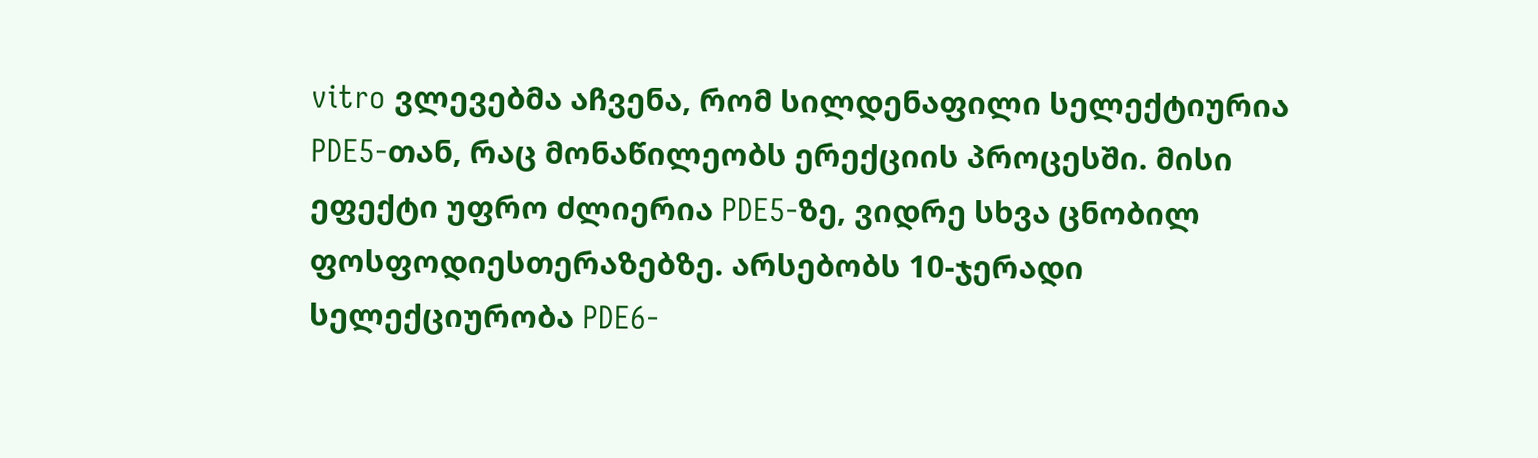vitro ვლევებმა აჩვენა, რომ სილდენაფილი სელექტიურია PDE5-თან, რაც მონაწილეობს ერექციის პროცესში. მისი ეფექტი უფრო ძლიერია PDE5-ზე, ვიდრე სხვა ცნობილ ფოსფოდიესთერაზებზე. არსებობს 10-ჯერადი სელექციურობა PDE6-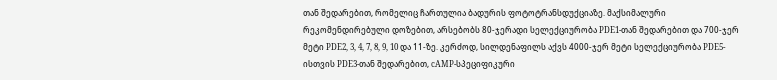თან შედარებით, რომელიც ჩართულია ბადურის ფოტოტრანსდუქციაზე. მაქსიმალური რეკომენდირებული დოზებით, არსებობს 80-ჯერადი სელექციურობა PDE1-თან შედარებით და 700-ჯერ მეტი PDE2, 3, 4, 7, 8, 9, 10 და 11-ზე. კერძოდ, სილდენაფილს აქვს 4000-ჯერ მეტი სელექციურობა PDE5-ისთვის PDE3-თან შედარებით, cAMP-სპეციფიკური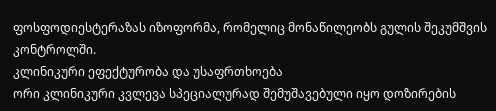ფოსფოდიესტერაზას იზოფორმა, რომელიც მონაწილეობს გულის შეკუმშვის კონტროლში.
კლინიკური ეფექტურობა და უსაფრთხოება
ორი კლინიკური კვლევა სპეციალურად შემუშავებული იყო დოზირების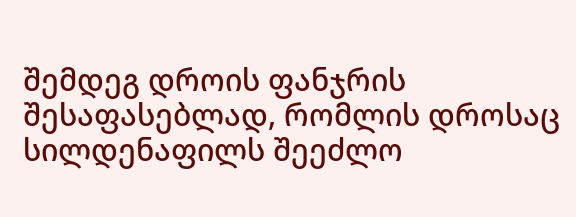შემდეგ დროის ფანჯრის შესაფასებლად, რომლის დროსაც სილდენაფილს შეეძლო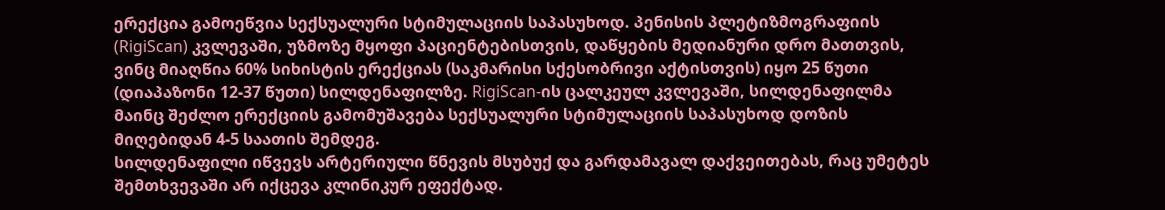ერექცია გამოეწვია სექსუალური სტიმულაციის საპასუხოდ. პენისის პლეტიზმოგრაფიის (RigiScan) კვლევაში, უზმოზე მყოფი პაციენტებისთვის, დაწყების მედიანური დრო მათთვის, ვინც მიაღწია 60% სიხისტის ერექციას (საკმარისი სქესობრივი აქტისთვის) იყო 25 წუთი (დიაპაზონი 12-37 წუთი) სილდენაფილზე. RigiScan-ის ცალკეულ კვლევაში, სილდენაფილმა მაინც შეძლო ერექციის გამომუშავება სექსუალური სტიმულაციის საპასუხოდ დოზის მიღებიდან 4-5 საათის შემდეგ.
სილდენაფილი იწვევს არტერიული წნევის მსუბუქ და გარდამავალ დაქვეითებას, რაც უმეტეს შემთხვევაში არ იქცევა კლინიკურ ეფექტად.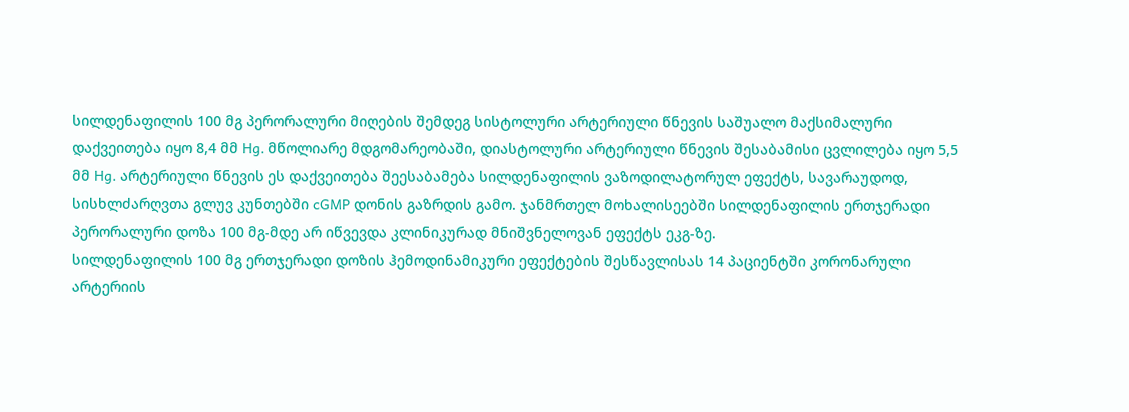სილდენაფილის 100 მგ პერორალური მიღების შემდეგ სისტოლური არტერიული წნევის საშუალო მაქსიმალური დაქვეითება იყო 8,4 მმ Hg. მწოლიარე მდგომარეობაში, დიასტოლური არტერიული წნევის შესაბამისი ცვლილება იყო 5,5 მმ Hg. არტერიული წნევის ეს დაქვეითება შეესაბამება სილდენაფილის ვაზოდილატორულ ეფექტს, სავარაუდოდ, სისხლძარღვთა გლუვ კუნთებში cGMP დონის გაზრდის გამო. ჯანმრთელ მოხალისეებში სილდენაფილის ერთჯერადი პერორალური დოზა 100 მგ-მდე არ იწვევდა კლინიკურად მნიშვნელოვან ეფექტს ეკგ-ზე.
სილდენაფილის 100 მგ ერთჯერადი დოზის ჰემოდინამიკური ეფექტების შესწავლისას 14 პაციენტში კორონარული არტერიის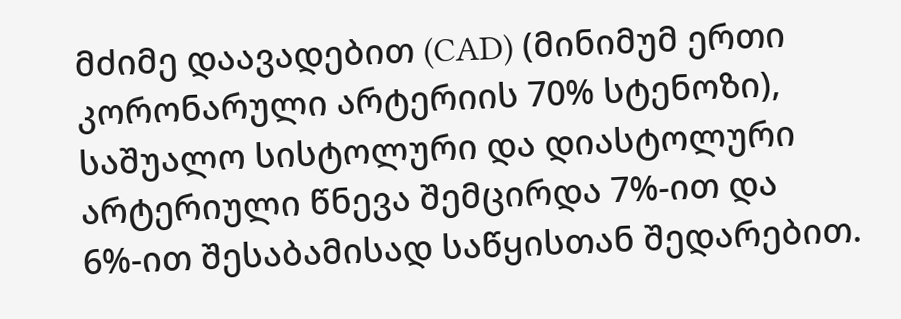მძიმე დაავადებით (CAD) (მინიმუმ ერთი კორონარული არტერიის 70% სტენოზი), საშუალო სისტოლური და დიასტოლური არტერიული წნევა შემცირდა 7%-ით და 6%-ით შესაბამისად საწყისთან შედარებით.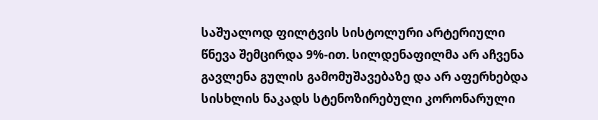საშუალოდ ფილტვის სისტოლური არტერიული წნევა შემცირდა 9%-ით. სილდენაფილმა არ აჩვენა გავლენა გულის გამომუშავებაზე და არ აფერხებდა სისხლის ნაკადს სტენოზირებული კორონარული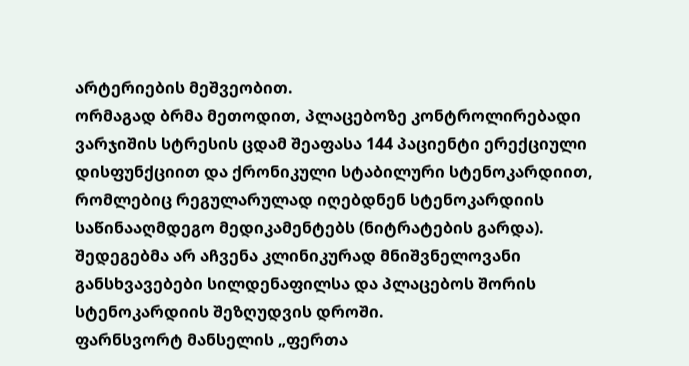არტერიების მეშვეობით.
ორმაგად ბრმა მეთოდით, პლაცებოზე კონტროლირებადი ვარჯიშის სტრესის ცდამ შეაფასა 144 პაციენტი ერექციული დისფუნქციით და ქრონიკული სტაბილური სტენოკარდიით, რომლებიც რეგულარულად იღებდნენ სტენოკარდიის საწინააღმდეგო მედიკამენტებს (ნიტრატების გარდა). შედეგებმა არ აჩვენა კლინიკურად მნიშვნელოვანი განსხვავებები სილდენაფილსა და პლაცებოს შორის სტენოკარდიის შეზღუდვის დროში.
ფარნსვორტ მანსელის „ფერთა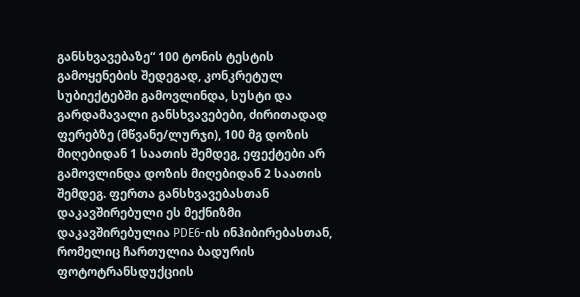განსხვავებაზე“ 100 ტონის ტესტის გამოყენების შედეგად, კონკრეტულ სუბიექტებში გამოვლინდა, სუსტი და გარდამავალი განსხვავებები, ძირითადად ფერებზე (მწვანე/ლურჯი), 100 მგ დოზის მიღებიდან 1 საათის შემდეგ, ეფექტები არ გამოვლინდა დოზის მიღებიდან 2 საათის შემდეგ. ფერთა განსხვავებასთან დაკავშირებული ეს მექნიზმი დაკავშირებულია PDE6-ის ინჰიბირებასთან, რომელიც ჩართულია ბადურის ფოტოტრანსდუქციის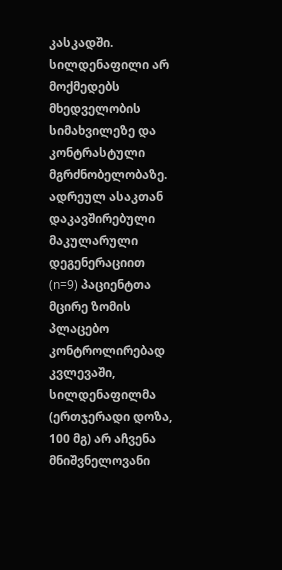კასკადში. სილდენაფილი არ მოქმედებს მხედველობის სიმახვილეზე და კონტრასტული მგრძნობელობაზე. ადრეულ ასაკთან დაკავშირებული მაკულარული დეგენერაციით (n=9) პაციენტთა მცირე ზომის პლაცებო კონტროლირებად კვლევაში, სილდენაფილმა (ერთჯერადი დოზა, 100 მგ) არ აჩვენა მნიშვნელოვანი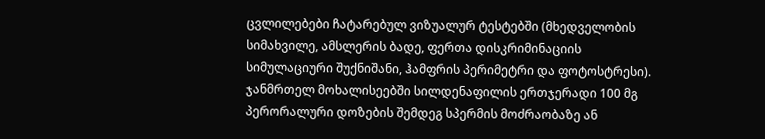ცვლილებები ჩატარებულ ვიზუალურ ტესტებში (მხედველობის სიმახვილე, ამსლერის ბადე, ფერთა დისკრიმინაციის სიმულაციური შუქნიშანი, ჰამფრის პერიმეტრი და ფოტოსტრესი).
ჯანმრთელ მოხალისეებში სილდენაფილის ერთჯერადი 100 მგ პერორალური დოზების შემდეგ სპერმის მოძრაობაზე ან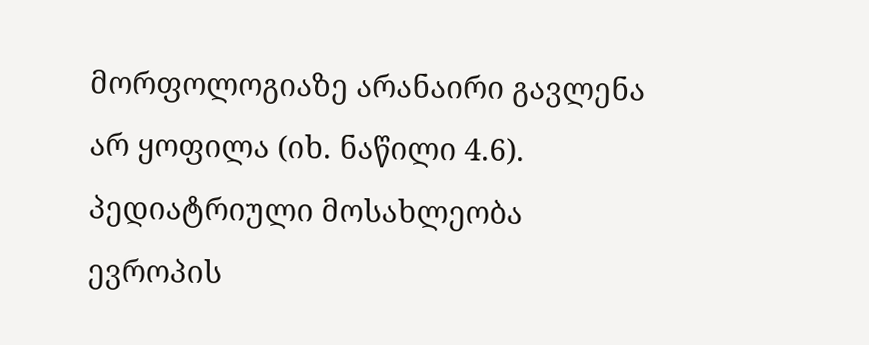მორფოლოგიაზე არანაირი გავლენა არ ყოფილა (იხ. ნაწილი 4.6).
პედიატრიული მოსახლეობა
ევროპის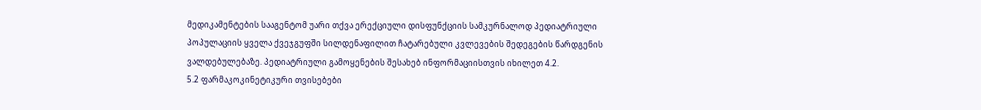მედიკამენტების სააგენტომ უარი თქვა ერექციული დისფუნქციის სამკურნალოდ პედიატრიული პოპულაციის ყველა ქვეჯგუფში სილდენაფილით ჩატარებული კვლევების შედეგების წარდგენის ვალდებულებაზე. პედიატრიული გამოყენების შესახებ ინფორმაციისთვის იხილეთ 4.2.
5.2 ფარმაკოკინეტიკური თვისებები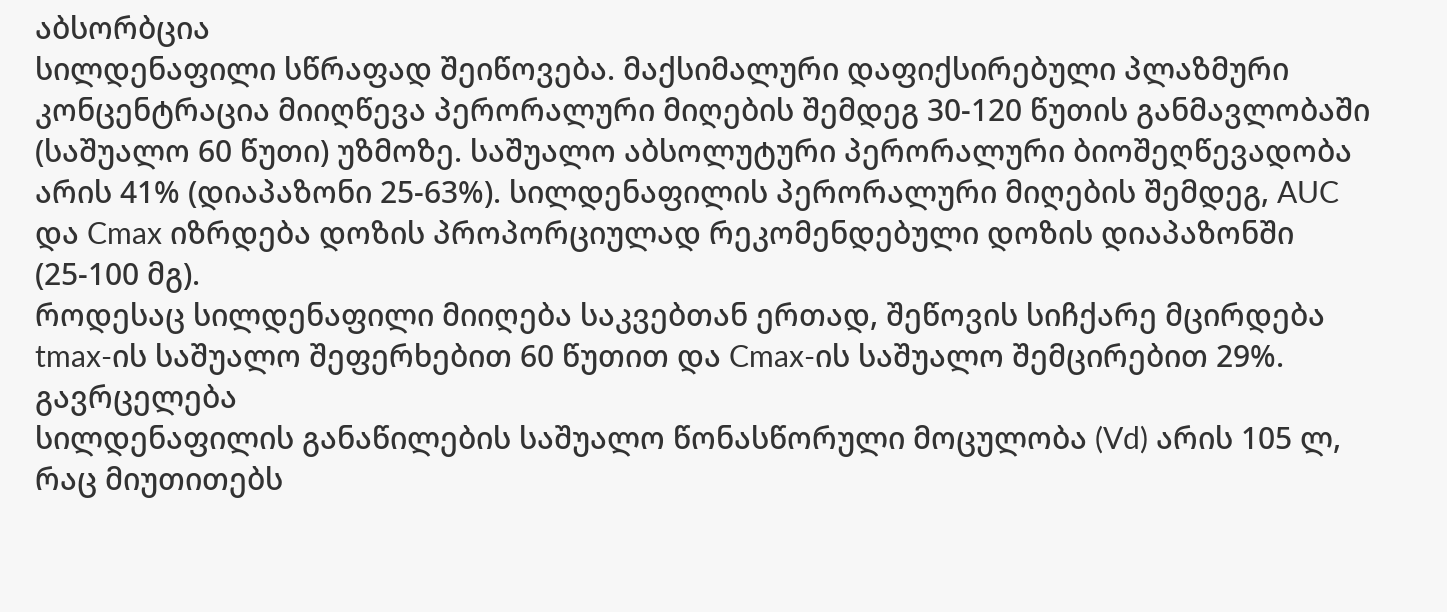აბსორბცია
სილდენაფილი სწრაფად შეიწოვება. მაქსიმალური დაფიქსირებული პლაზმური კონცენტრაცია მიიღწევა პერორალური მიღების შემდეგ 30-120 წუთის განმავლობაში (საშუალო 60 წუთი) უზმოზე. საშუალო აბსოლუტური პერორალური ბიოშეღწევადობა არის 41% (დიაპაზონი 25-63%). სილდენაფილის პერორალური მიღების შემდეგ, AUC და Cmax იზრდება დოზის პროპორციულად რეკომენდებული დოზის დიაპაზონში (25-100 მგ).
როდესაც სილდენაფილი მიიღება საკვებთან ერთად, შეწოვის სიჩქარე მცირდება tmax-ის საშუალო შეფერხებით 60 წუთით და Cmax-ის საშუალო შემცირებით 29%.
გავრცელება
სილდენაფილის განაწილების საშუალო წონასწორული მოცულობა (Vd) არის 105 ლ, რაც მიუთითებს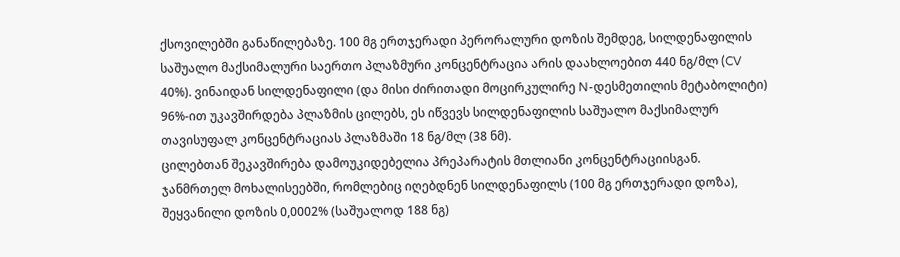ქსოვილებში განაწილებაზე. 100 მგ ერთჯერადი პერორალური დოზის შემდეგ, სილდენაფილის საშუალო მაქსიმალური საერთო პლაზმური კონცენტრაცია არის დაახლოებით 440 ნგ/მლ (CV 40%). ვინაიდან სილდენაფილი (და მისი ძირითადი მოცირკულირე N-დესმეთილის მეტაბოლიტი) 96%-ით უკავშირდება პლაზმის ცილებს, ეს იწვევს სილდენაფილის საშუალო მაქსიმალურ თავისუფალ კონცენტრაციას პლაზმაში 18 ნგ/მლ (38 ნმ).
ცილებთან შეკავშირება დამოუკიდებელია პრეპარატის მთლიანი კონცენტრაციისგან.
ჯანმრთელ მოხალისეებში, რომლებიც იღებდნენ სილდენაფილს (100 მგ ერთჯერადი დოზა), შეყვანილი დოზის 0,0002% (საშუალოდ 188 ნგ)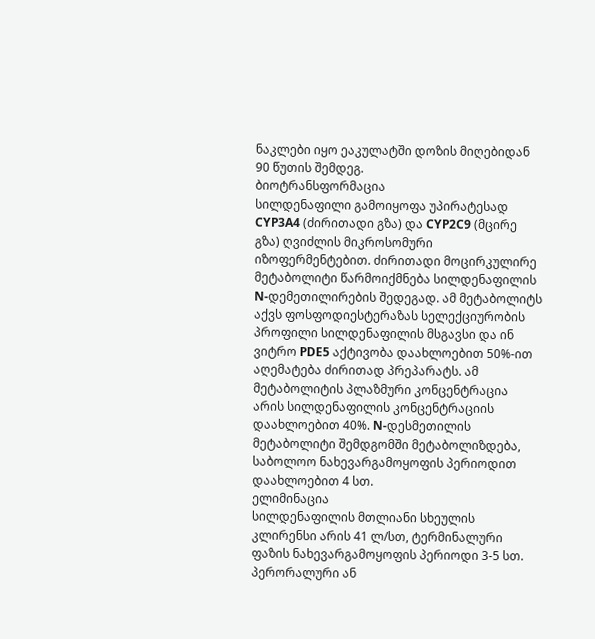ნაკლები იყო ეაკულატში დოზის მიღებიდან 90 წუთის შემდეგ.
ბიოტრანსფორმაცია
სილდენაფილი გამოიყოფა უპირატესად CYP3A4 (ძირითადი გზა) და CYP2C9 (მცირე გზა) ღვიძლის მიკროსომური იზოფერმენტებით. ძირითადი მოცირკულირე მეტაბოლიტი წარმოიქმნება სილდენაფილის N-დემეთილირების შედეგად. ამ მეტაბოლიტს აქვს ფოსფოდიესტერაზას სელექციურობის პროფილი სილდენაფილის მსგავსი და ინ ვიტრო PDE5 აქტივობა დაახლოებით 50%-ით აღემატება ძირითად პრეპარატს. ამ მეტაბოლიტის პლაზმური კონცენტრაცია არის სილდენაფილის კონცენტრაციის დაახლოებით 40%. N-დესმეთილის მეტაბოლიტი შემდგომში მეტაბოლიზდება, საბოლოო ნახევარგამოყოფის პერიოდით დაახლოებით 4 სთ.
ელიმინაცია
სილდენაფილის მთლიანი სხეულის კლირენსი არის 41 ლ/სთ, ტერმინალური ფაზის ნახევარგამოყოფის პერიოდი 3-5 სთ. პერორალური ან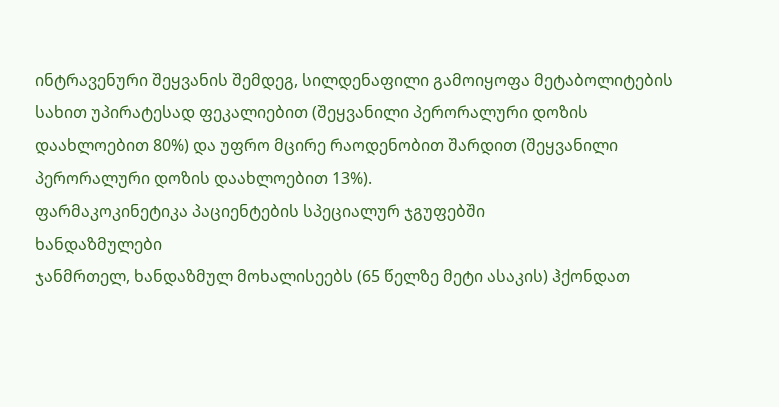ინტრავენური შეყვანის შემდეგ, სილდენაფილი გამოიყოფა მეტაბოლიტების სახით უპირატესად ფეკალიებით (შეყვანილი პერორალური დოზის დაახლოებით 80%) და უფრო მცირე რაოდენობით შარდით (შეყვანილი პერორალური დოზის დაახლოებით 13%).
ფარმაკოკინეტიკა პაციენტების სპეციალურ ჯგუფებში
ხანდაზმულები
ჯანმრთელ, ხანდაზმულ მოხალისეებს (65 წელზე მეტი ასაკის) ჰქონდათ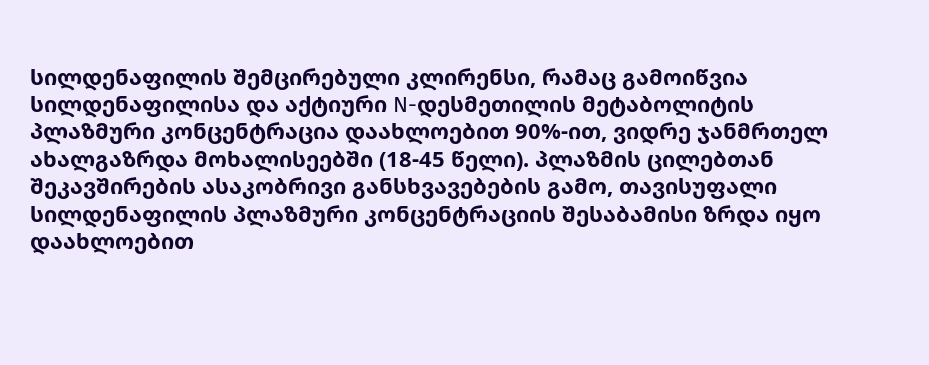სილდენაფილის შემცირებული კლირენსი, რამაც გამოიწვია სილდენაფილისა და აქტიური N-დესმეთილის მეტაბოლიტის პლაზმური კონცენტრაცია დაახლოებით 90%-ით, ვიდრე ჯანმრთელ ახალგაზრდა მოხალისეებში (18-45 წელი). პლაზმის ცილებთან შეკავშირების ასაკობრივი განსხვავებების გამო, თავისუფალი სილდენაფილის პლაზმური კონცენტრაციის შესაბამისი ზრდა იყო დაახლოებით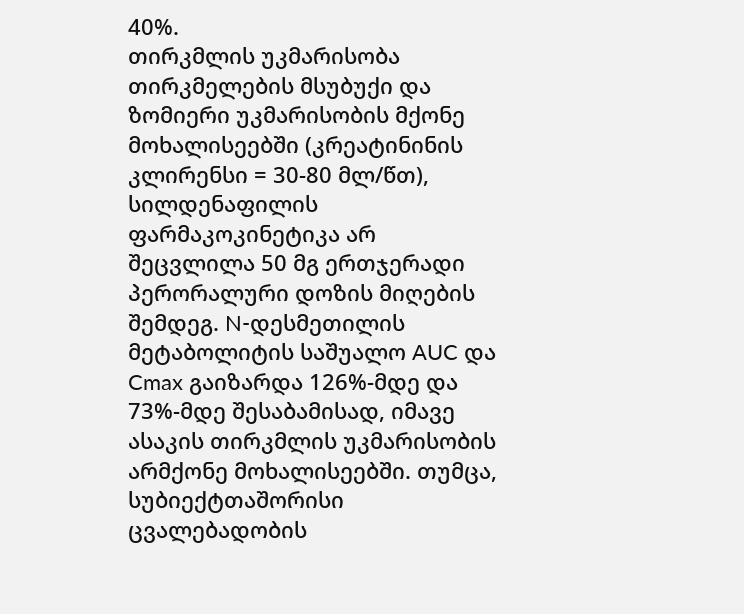40%.
თირკმლის უკმარისობა
თირკმელების მსუბუქი და ზომიერი უკმარისობის მქონე მოხალისეებში (კრეატინინის კლირენსი = 30-80 მლ/წთ), სილდენაფილის ფარმაკოკინეტიკა არ შეცვლილა 50 მგ ერთჯერადი პერორალური დოზის მიღების შემდეგ. N-დესმეთილის მეტაბოლიტის საშუალო AUC და Cmax გაიზარდა 126%-მდე და 73%-მდე შესაბამისად, იმავე ასაკის თირკმლის უკმარისობის არმქონე მოხალისეებში. თუმცა, სუბიექტთაშორისი ცვალებადობის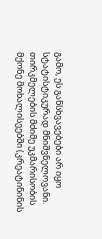გამო, ეს განსხვავებები არ იყო სტატისტიკურად მნიშვნელოვანი. თირკმელების მძიმე უკმარისობის მქონე მოხალისეებში (კრეატინინის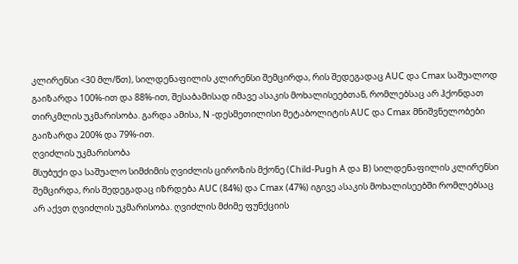კლირენსი <30 მლ/წთ), სილდენაფილის კლირენსი შემცირდა, რის შედეგადაც AUC და Cmax საშუალოდ გაიზარდა 100%-ით და 88%-ით, შესაბამისად იმავე ასაკის მოხალისეებთან, რომლებსაც არ ჰქონდათ თირკმლის უკმარისობა. გარდა ამისა, N -დესმეთილისი მეტაბოლიტის AUC და Cmax მნიშვნელობები გაიზარდა 200% და 79%-ით.
ღვიძლის უკმარისობა
მსუბუქი და საშუალო სიმძიმის ღვიძლის ციროზის მქონე (Child-Pugh A და B) სილდენაფილის კლირენსი შემცირდა, რის შედეგადაც იზრდება AUC (84%) და Cmax (47%) იგივე ასაკის მოხალისეებში რომლებსაც არ აქვთ ღვიძლის უკმარისობა. ღვიძლის მძიმე ფუნქციის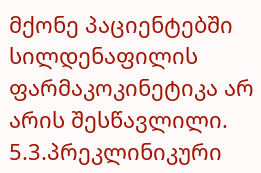მქონე პაციენტებში სილდენაფილის ფარმაკოკინეტიკა არ არის შესწავლილი.
5.3.პრეკლინიკური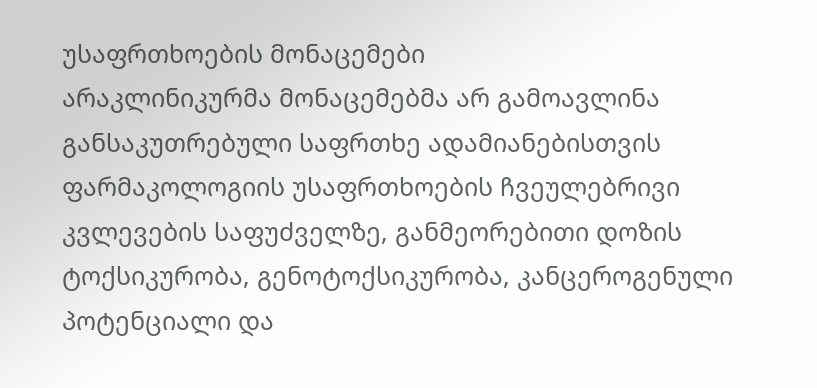უსაფრთხოების მონაცემები
არაკლინიკურმა მონაცემებმა არ გამოავლინა განსაკუთრებული საფრთხე ადამიანებისთვის ფარმაკოლოგიის უსაფრთხოების ჩვეულებრივი კვლევების საფუძველზე, განმეორებითი დოზის ტოქსიკურობა, გენოტოქსიკურობა, კანცეროგენული პოტენციალი და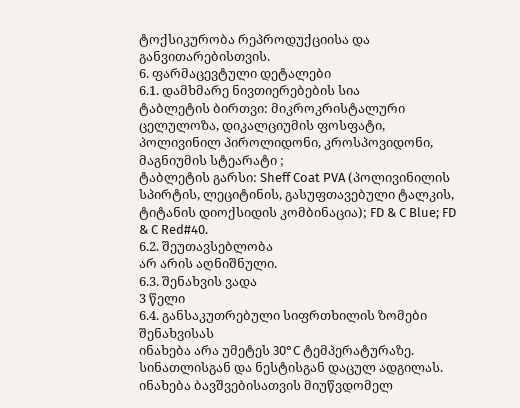ტოქსიკურობა რეპროდუქციისა და განვითარებისთვის.
6. ფარმაცევტული დეტალები
6.1. დამხმარე ნივთიერებების სია
ტაბლეტის ბირთვი: მიკროკრისტალური ცელულოზა, დიკალციუმის ფოსფატი, პოლივინილ პიროლიდონი, კროსპოვიდონი, მაგნიუმის სტეარატი ;
ტაბლეტის გარსი: Sheff Coat PVA (პოლივინილის სპირტის, ლეციტინის, გასუფთავებული ტალკის, ტიტანის დიოქსიდის კომბინაცია); FD & C Blue; FD & C Red#40.
6.2. შეუთავსებლობა
არ არის აღნიშნული.
6.3. შენახვის ვადა
3 წელი
6.4. განსაკუთრებული სიფრთხილის ზომები შენახვისას
ინახება არა უმეტეს 30°C ტემპერატურაზე.
სინათლისგან და ნესტისგან დაცულ ადგილას.
ინახება ბავშვებისათვის მიუწვდომელ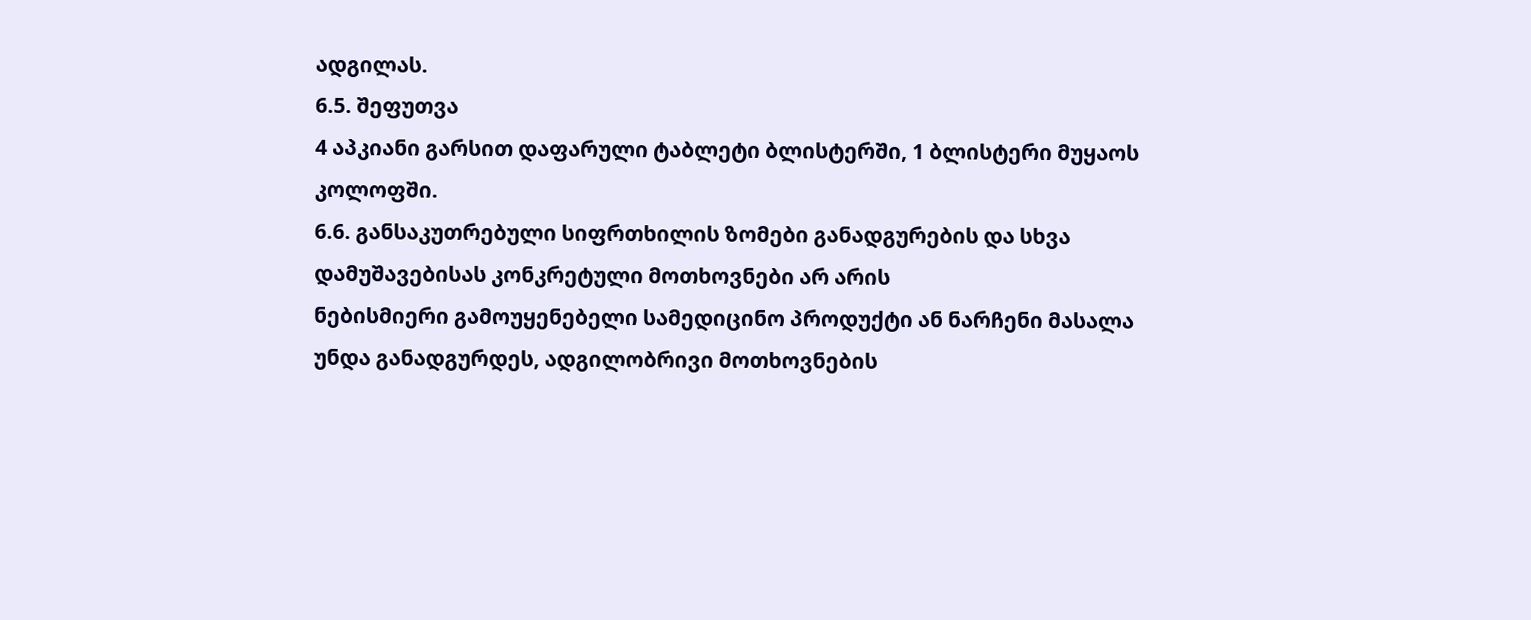ადგილას.
6.5. შეფუთვა
4 აპკიანი გარსით დაფარული ტაბლეტი ბლისტერში, 1 ბლისტერი მუყაოს კოლოფში.
6.6. განსაკუთრებული სიფრთხილის ზომები განადგურების და სხვა დამუშავებისას კონკრეტული მოთხოვნები არ არის
ნებისმიერი გამოუყენებელი სამედიცინო პროდუქტი ან ნარჩენი მასალა უნდა განადგურდეს, ადგილობრივი მოთხოვნების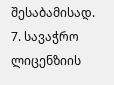შესაბამისად.
7. სავაჭრო ლიცენზიის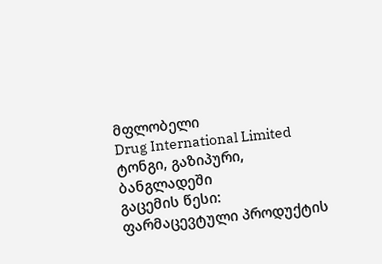მფლობელი
Drug International Limited
ტონგი, გაზიპური, ბანგლადეში
გაცემის წესი:
ფარმაცევტული პროდუქტის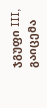ჯგუფი III, გაიცემა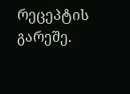რეცეპტის გარეშე.